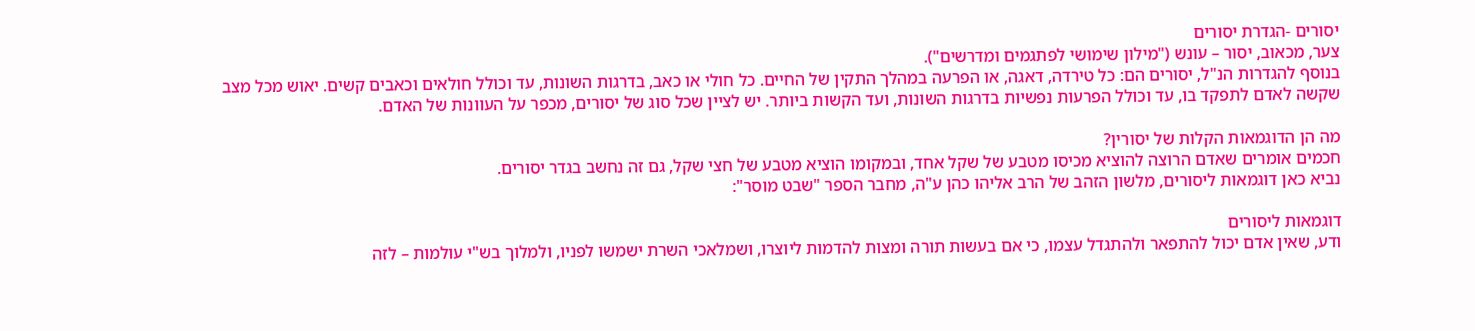יסורים -הגדרת יסורים
צער, מכאוב, יסור – עונש ("מילון שימושי לפתגמים ומדרשים").
בנוסף להגדרות הנ"ל, יסורים הם: כל טירדה, דאגה, או הפרעה במהלך התקין של החיים. כל חולי או כאב, בדרגות השונות, עד וכולל חולאים וכאבים קשים. יאוש מכל מצב שקשה לאדם לתפקד בו, עד וכולל הפרעות נפשיות בדרגות השונות, ועד הקשות ביותר. יש לציין שכל סוג של יסורים, מכפר על העוונות של האדם.

מה הן הדוגמאות הקלות של יסורין?
חכמים אומרים שאדם הרוצה להוציא מכיסו מטבע של שקל אחד, ובמקומו הוציא מטבע של חצי שקל, גם זה נחשב בגדר יסורים.
נביא כאן דוגמאות ליסורים, מלשון הזהב של הרב אליהו כהן ע"ה, מחבר הספר "שבט מוסר":

דוגמאות ליסורים
ודע, שאין אדם יכול להתפאר ולהתגדל עצמו, כי אם בעשות תורה ומצות להדמות ליוצרו, ושמלאכי השרת ישמשו לפניו, ולמלוך בש"י עולמות – לזה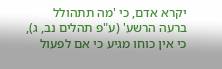יקרא אדם, כי 'מה תתהולל ברעה הרשע' (ע"פ תהלים נב, ג), כי אין כוחו מגיע כי אם לפעול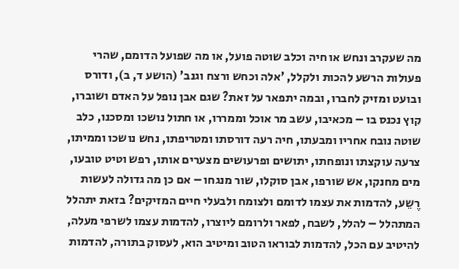מה שעקרב ונחש או חיה וכלב שוטה פועל, או מה שפועל הדומם, שהרי פעולות הרשע להכות ולקלל, 'אלה וכחש ורצח וגנב' (הושע ד, ב), ודורס ובועט ומזיק לחברו, ובמה יתפאר על זאת? שגם אבן נופל על האדם ושוברו, קוץ נכנס בו – מכאיבו, עשב מר אוכל וממררו, או חתול נושכו ומסכנו, כלב שוטה נובח אחריו ומבעתו, חיה רעה דורסתו ומטריפתו, נחש נושכו וממיתו, צרעה עוקצתו ונופחתו, יתושים ופרעושים מצערים אותו, רפש וטיט טובעו, מים מחנקו, אש שורפו, אבן סוקלו, שור מנגחו – אם כן מה גדולה לעשות רֶשֵע, להדמות את עצמו לדומם ולצומח ולבעלי חיים המזיקים? בזאת יתהלל המתהלל – להלל, לשבח, לפאר ולרומם ליוצרו, להדמות עצמו לשרפי מעלה, להיטיב עם הכל, להדמות לבוראו הטוב ומיטיב הוא, לעסוק בתורה, להדמות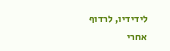לידידיו, לרדוף אחרי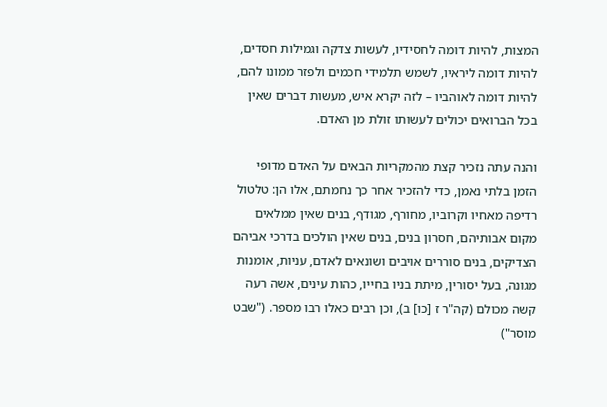המצות, להיות דומה לחסידיו, לעשות צדקה וגמילות חסדים, להיות דומה ליראיו, לשמש תלמידי חכמים ולפזר ממונו להם, להיות דומה לאוהביו – לזה יקרא איש, מעשות דברים שאין בכל הברואים יכולים לעשותו זולת מן האדם.

והנה עתה נזכיר קצת מהמקריות הבאים על האדם מדופי הזמן בלתי נאמן, כדי להזכיר אחר כך נחמתם, אלו הן: טלטול רדיפה מאחיו וקרוביו, מחורף, מגודף, בנים שאין ממלאים מקום אבותיהם, חסרון בנים, בנים שאין הולכים בדרכי אביהם הצדיקים, בנים סוררים אויבים ושונאים לאדם, עניות, אומנות מגונה, בעל יסורין, מיתת בניו בחייו, כהות עינים, אשה רעה קשה מכולם (קה"ר ז [כו] ב), וכן רבים כאלו רבו מספר. ("שבט מוסר")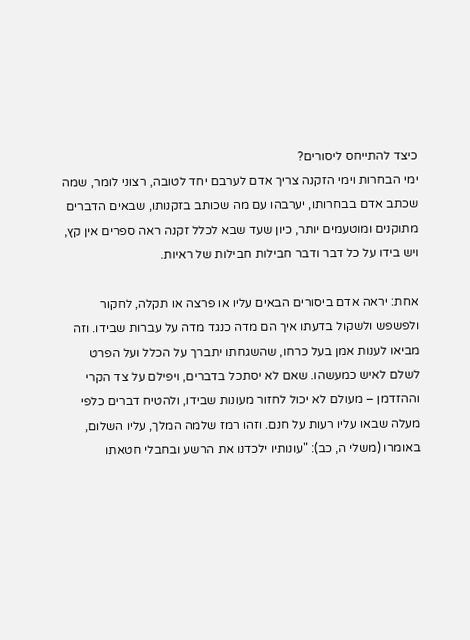כיצד להתייחס ליסורים?
ימי הבחרות וימי הזקנה צריך אדם לערבם יחד לטובה, רצוני לומר, שמה שכתב אדם בבחרותו, יערבהו עם מה שכותב בזקנותו, שבאים הדברים מתוקנים ומוטעמים יותר, כיון שעד שבא לכלל זקנה ראה ספרים אין קץ, ויש בידו על כל דבר ודבר חבילות חבילות של ראיות.

אחת: יראה אדם ביסורים הבאים עליו או פרצה או תקלה, לחקור ולפשפש ולשקול בדעתו איך הם מדה כנגד מדה על עברות שבידו. וזה מביאו לענות אמן בעל כרחו, שהשגחתו יתברך על הכלל ועל הפרט לשלם לאיש כמעשהו. שאם לא יסתכל בדברים, ויפילם על צד הקרי וההזדמן – מעולם לא יכול לחזור מעונות שבידו, ולהטיח דברים כלפי מעלה שבאו עליו רעות על חנם. וזהו רמז שלמה המלך, עליו השלום, באומרו (משלי ה, כב): "עונותיו ילכדנו את הרשע ובחבלי חטאתו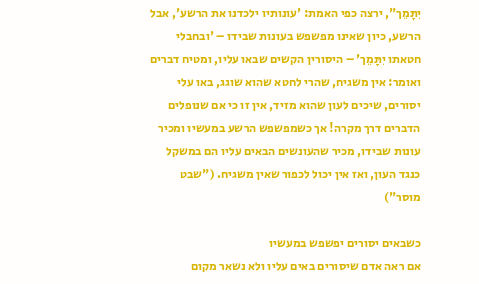יִתָּמֵך", ירצה כפי האמת: 'עונותיו ילכדנו את הרשע', אבל הרשע, כיון שאינו מפשפש בעונות שבידו – 'ובחבלי חטאתו יִתָּמֵך' – היסורין הקשים שבאו עליו, ומטיח דברים ואומר: אין משגיח, שהרי לחטא שהוא שוגג, באו עלי יסורים, שיכים לעון שהוא מזיד, אין זו כי אם שנופלים הדברים דרך מקרה! אך כשמפשפש הרשע במעשיו ומכיר עונות שבידו, מכיר שהעונשים הבאים עליו הם במשקל כנגד העון, ואז אין יכול לכפור שאין משגיח. ("שבט מוסר")

כשבאים יסורים יפשפש במעשיו
אם ראה אדם שיסורים באים עליו ולא נשאר מקום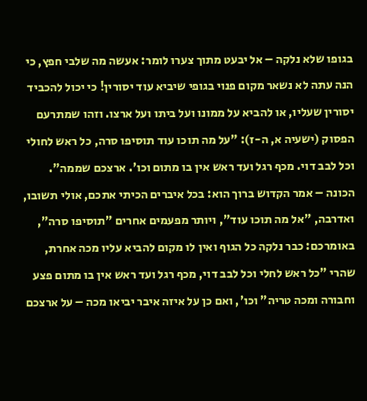בגופו שלא נלקה – אל יבעט מתוך צערו לומר: אעשה מה שלבי חפץ, כי הנה עתה לא נשאר מקום פנוי בגופי שיביא עוד יסורין! כי יכול להכביד יסורין שעליו, או להביא על ממונו ועל ביתו ועל ארצו. וזהו שמתרעם הפסוק (ישעיה א, ה-ז): "על מה תוכו עוד תוסיפו סרה, כל ראש לחולי וכל לבב דוי. מכף רגל ועד ראש אין בו מתום וכו'. ארצכם שממה". הכונה – אמר הקדוש ברוך הוא: בכל איברים הכיתי אתכם, אולי תשובו, ואדרבה, "אל מה תוכו עוד", ויותר מפעמים אחרים "תוסיפו סרה", באומרכם: כבר נלקה כל הגוף ואין לו מקום להביא עליו מכה אחרת, שהרי "כל ראש לחלי וכל לבב דוי, מכף רגל ועד ראש אין בו מתום פצע וחבורה ומכה טריה" וכו', ואם כן על איזה איבר יביאו מכה – על ארצכם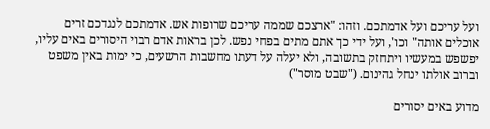ועל עריכם ועל אדמתכם. וזהו: "ארצכם שממה עריכם שרופות אש. אדמתכם לנגדכם זרים אוכלים אותה" וכו', ועל ידי כך אתם מתים בפחי נפש. לכן בראות אדם רבוי היסורים באים עליו, יפשפש במעשיו ויתחזק בתשובה, ולא יעלה על דעתו מחשבות הרשעים, כי ימות באין משפט וברוב אולתו ינחל גהינום. ("שבט מוסר")

מדוע באים יסורים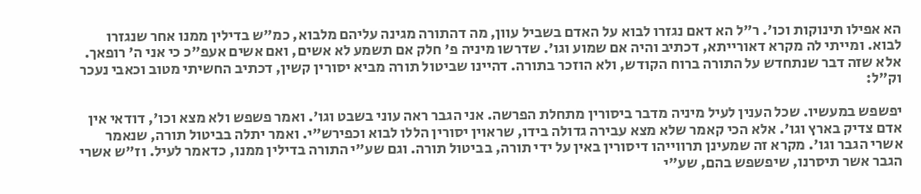הא אפילו תינוקות וכו'. ר"ל הא דאם נגזרו לבוא על האדם בשביל עוון, מה דהתורה מגינה עליהם מלבוא, כמ"ש בדילין ממנו אחר שנגזרו לבוא. ומייתי לה מקרא דאורייתא, דכתיב והיה אם שמוע וגו'. שדרשו מיניה פ' חלק אם תשמע לא אשים, ואם אשים אעפ"כ כי אני ה' רופאך. אלא שזה דבר שנתחדש על התורה ברוח הקודש, ולא הוזכר בתורה. דהיינו שביטול תורה מביא יסורין קשין, דכתיב החשיתי מטוב וכאבי נעכר וק"ל:

יפשפש במעשיו. שכל הענין לעיל מיניה מדבר ביסורין מתחלת הפרשה. אני הגבר ראה עוני בשבט וגו'. ואמר פשפש ולא מצא וכו', דודאי אין אדם צדיק בארץ וגו'. אלא הכי קאמר שלא מצא עבירה גדולה בידו, שראוין יסורין הללו לבוא וכפירש"י. ואמר יתלה בביטול תורה, שנאמר אשרי הגבר וגו'. מקרא זה שמעינן תרווייהו דיסורין באין על ידי תורה, בביטול תורה. וגם שע"י התורה בדילין ממנו, כדאמר לעיל. וז"ש אשרי הגבר אשר תיסרנו, שיפשפש בהם, שע"י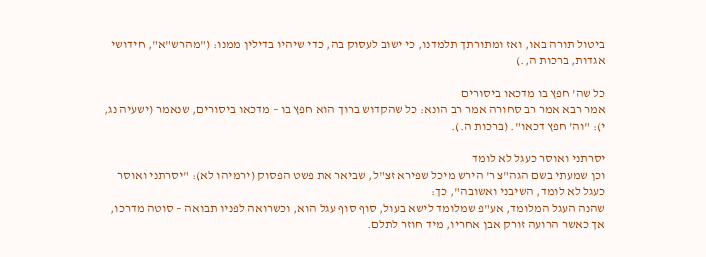ביטול תורה באו, ואז ומתורתך תלמדנו, כי ישוב לעסוק בה, כדי שיהיו בדילין ממנו: ("מהרש"א", חידושי אגדות, ברכות ה,.)

כל שה' חפץ בו מדכאו ביסורים
אמר רבא אמר רב סחורה אמר רב הונא: כל שהקדוש ברוך הוא חפץ בו – מדכאו ביסורים, שנאמר (ישעיה נג, י): "וה' חפץ דכאו". (ברכות ה.).

יסרתני ואוסר כעגל לא לומד
וכן שמעתי בשם הגה"צ ר' הירש מיכל שפירא זצ"ל, שביאר את פשט הפסוק (ירמיהו לא): "יסרתני ואוסר כעגל לא לומד, השיבני ואשובה", כך:
שהנה העגל המלומד, אע"פ שמלומד לישא בעול, סוף סוף עגל הוא, וכשרואה לפניו תבואה – סוטה מדרכו, אך כאשר הרועה זורק אבן אחריו, מיד חוזר לתלם.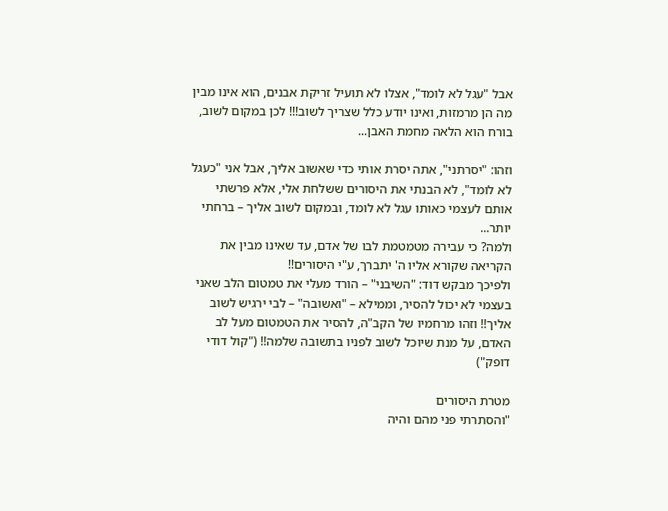אבל "עגל לא לומד", אצלו לא תועיל זריקת אבנים, הוא אינו מבין מה הן מרמזות, ואינו יודע כלל שצריך לשוב!!! לכן במקום לשוב, בורח הוא הלאה מחמת האבן...

וזהו: "יסרתני", אתה יסרת אותי כדי שאשוב אליך, אבל אני "כעגל לא לומד", לא הבנתי את היסורים ששלחת אלי, אלא פרשתי אותם לעצמי כאותו עגל לא לומד, ובמקום לשוב אליך – ברחתי יותר...
ולמה? כי עבירה מטמטמת לבו של אדם, עד שאינו מבין את הקריאה שקורא אליו ה' יתברך, ע"י היסורים!!
ולפיכך מבקש דוד: "השיבני" – הורד מעלי את טמטום הלב שאני בעצמי לא יכול להסיר, וממילא – "ואשובה" – לבי ירגיש לשוב אליך!! וזהו מרחמיו של הקב"ה, להסיר את הטמטום מעל לב האדם, על מנת שיוכל לשוב לפניו בתשובה שלמה!! ("קול דודי דופק")

מטרת היסורים
"והסתרתי פני מהם והיה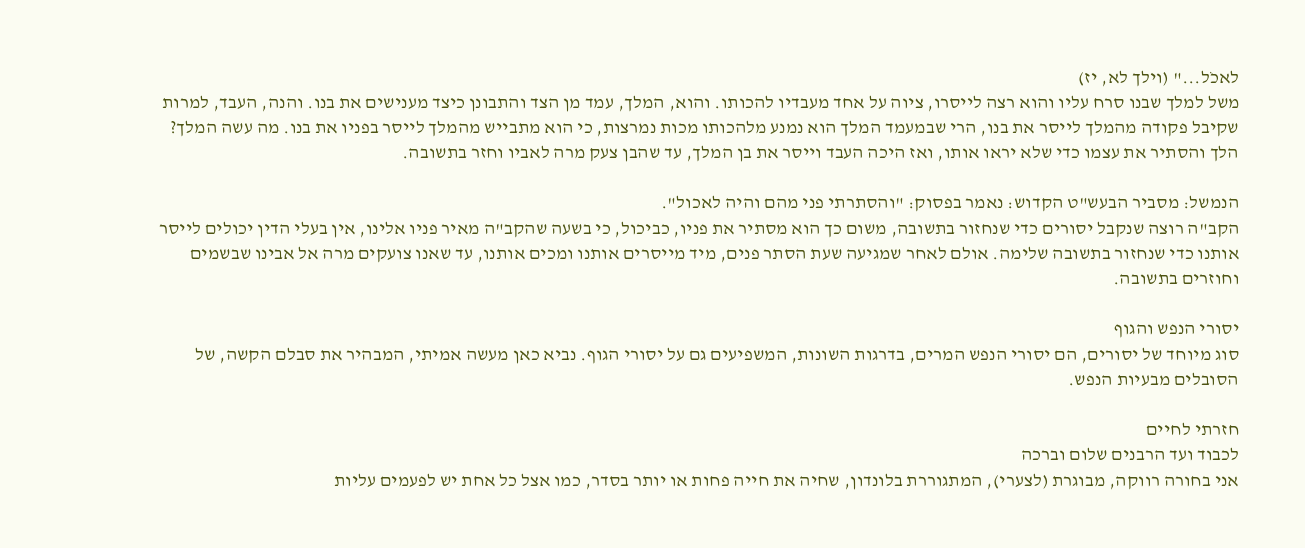לאכֹל..." (וילך לא, יז)
משל למלך שבנו סרח עליו והוא רצה לייסרו, ציוה על אחד מעבדיו להכותו. והוא, המלך, עמד מן הצד והתבונן כיצד מענישים את בנו. והנה, העבד, למרות שקיבל פקודה מהמלך לייסר את בנו, הרי שבמעמד המלך הוא נמנע מלהכותו מכות נמרצות, כי הוא מתבייש מהמלך לייסר בפניו את בנו. מה עשה המלך? הלך והסתיר את עצמו כדי שלא יראו אותו, ואז היכה העבד וייסר את בן המלך, עד שהבן צעק מרה לאביו וחזר בתשובה.

הנמשל: מסביר הבעש"ט הקדוש: נאמר בפסוק: "והסתרתי פני מהם והיה לאכול".
הקב"ה רוצה שנקבל יסורים כדי שנחזור בתשובה, משום כך הוא מסתיר את פניו, כביכול, כי בשעה שהקב"ה מאיר פניו אלינו, אין בעלי הדין יכולים לייסר אותנו כדי שנחזור בתשובה שלימה. אולם לאחר שמגיעה שעת הסתר פנים, מיד מייסרים אותנו ומכים אותנו, עד שאנו צועקים מרה אל אבינו שבשמים וחוזרים בתשובה.

יסורי הנפש והגוף
סוג מיוחד של יסורים, הם יסורי הנפש המרים, בדרגות השונות, המשפיעים גם על יסורי הגוף. נביא כאן מעשה אמיתי, המבהיר את סבלם הקשה, של הסובלים מבעיות הנפש.

חזרתי לחיים
לכבוד ועד הרבנים שלום וברכה
אני בחורה רווקה, מבוגרת (לצערי), המתגוררת בלונדון, שחיה את חייה פחות או יותר בסדר, כמו אצל כל אחת יש לפעמים עליות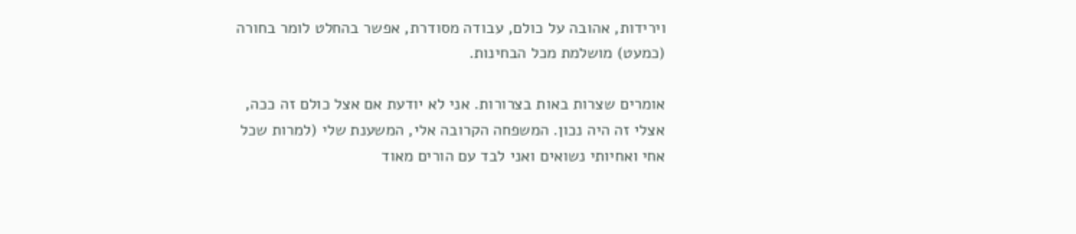וירידות, אהובה על כולם, עבודה מסודרת, אפשר בהחלט לומר בחורה (כמעט) מושלמת מכל הבחינות.

אומרים שצרות באות בצרורות. אני לא יודעת אם אצל כולם זה ככה, אצלי זה היה נכון. המשפחה הקרובה אלי, המשענת שלי (למרות שכל אחי ואחיותי נשואים ואני לבד עם הורים מאוד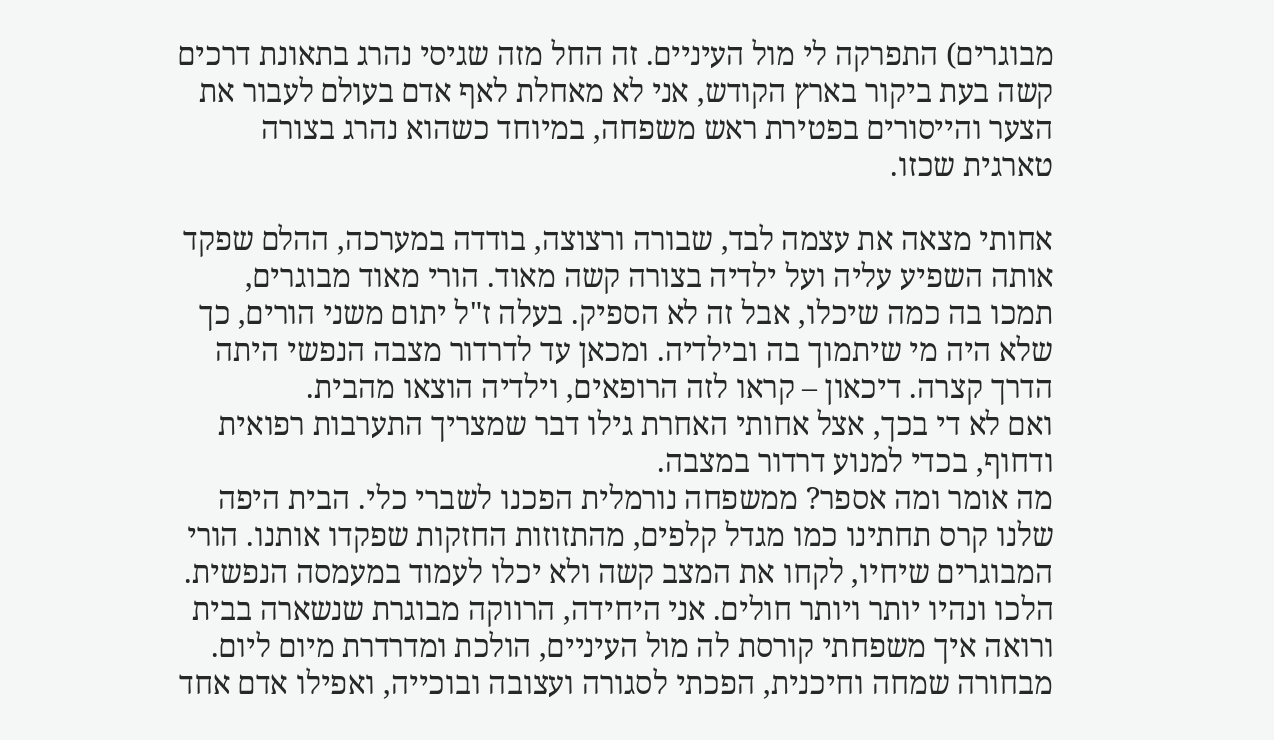מבוגרים) התפרקה לי מול העיניים. זה החל מזה שגיסי נהרג בתאונת דרכים קשה בעת ביקור בארץ הקודש, אני לא מאחלת לאף אדם בעולם לעבור את הצער והייסורים בפטירת ראש משפחה, במיוחד כשהוא נהרג בצורה טארגית שכזו.

אחותי מצאה את עצמה לבד, שבורה ורצוצה, בודדה במערכה, ההלם שפקד אותה השפיע עליה ועל ילדיה בצורה קשה מאוד. הורי מאוד מבוגרים, תמכו בה כמה שיכלו, אבל זה לא הספיק. בעלה ז"ל יתום משני הורים, כך שלא היה מי שיתמוך בה ובילדיה. ומכאן עד לדרדור מצבה הנפשי היתה הדרך קצרה. דיכאון – קראו לזה הרופאים, וילדיה הוצאו מהבית.
ואם לא די בכך, אצל אחותי האחרת גילו דבר שמצריך התערבות רפואית ודחוף, בכדי למנוע דרדור במצבה.
מה אומר ומה אספר? ממשפחה נורמלית הפכנו לשברי כלי. הבית היפה שלנו קרס תחתינו כמו מגדל קלפים, מהתזוזות החזקות שפקדו אותנו. הורי המבוגרים שיחיו, לקחו את המצב קשה ולא יכלו לעמוד במעמסה הנפשית. הלכו ונהיו יותר ויותר חולים. אני היחידה, הרווקה מבוגרת שנשארה בבית ורואה איך משפחתי קורסת לה מול העיניים, הולכת ומדרדרת מיום ליום.
מבחורה שמחה וחיכנית, הפכתי לסגורה ועצובה ובוכייה, ואפילו אדם אחד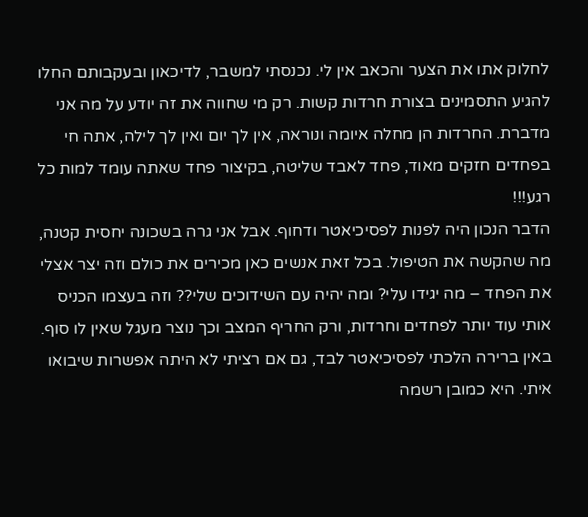לחלוק אתו את הצער והכאב אין לי. נכנסתי למשבר, לדיכאון ובעקבותם החלו להגיע התסמינים בצורת חרדות קשות. רק מי שחווה את זה יודע על מה אני מדברת. החרדות הן מחלה איומה ונוראה, אין לך יום ואין לך לילה, אתה חי בפחדים חזקים מאוד, פחד לאבד שליטה, בקיצור פחד שאתה עומד למות כל רגע!!!
הדבר הנכון היה לפנות לפסיכיאטר ודחוף. אבל אני גרה בשכונה יחסית קטנה, מה שהקשה את הטיפול. בכל זאת אנשים כאן מכירים את כולם וזה יצר אצלי את הפחד – מה יגידו עלי? ומה יהיה עם השידוכים שלי?? וזה בעצמו הכניס אותי עוד יותר לפחדים וחרדות, ורק החריף המצב וכך נוצר מעגל שאין לו סוף.
באין ברירה הלכתי לפסיכיאטר לבד, גם אם רציתי לא היתה אפשרות שיבואו איתי. היא כמובן רשמה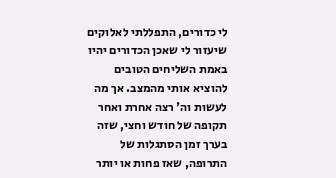לי כדורים, התפללתי לאלוקים שיעזור לי שאכן הכדורים יהיו באמת השליחים הטובים להוציא אותי מהמצב. אך מה לעשות וה' רצה אחרת ואחר תקופה של חודש וחצי, שזה בערך זמן הסתגלות של התרופה, שאז פחות או יותר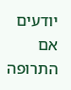יודעים אם התרופה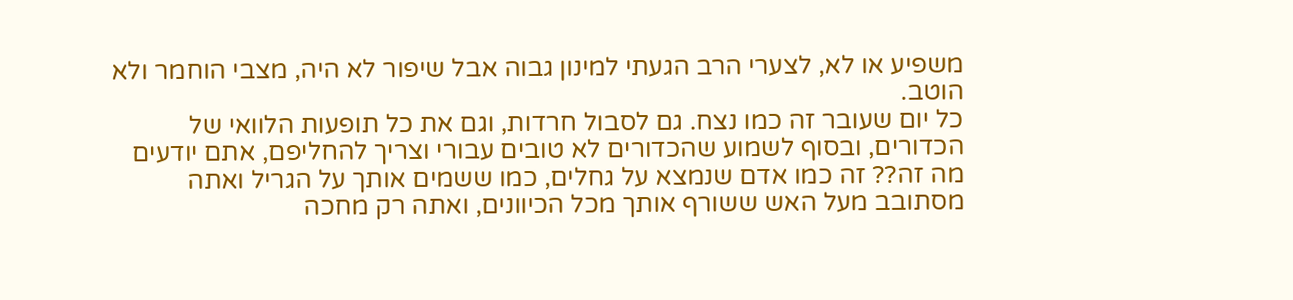משפיע או לא, לצערי הרב הגעתי למינון גבוה אבל שיפור לא היה, מצבי הוחמר ולא הוטב.
כל יום שעובר זה כמו נצח. גם לסבול חרדות, וגם את כל תופעות הלוואי של הכדורים, ובסוף לשמוע שהכדורים לא טובים עבורי וצריך להחליפם, אתם יודעים מה זה?? זה כמו אדם שנמצא על גחלים, כמו ששמים אותך על הגריל ואתה מסתובב מעל האש ששורף אותך מכל הכיוונים, ואתה רק מחכה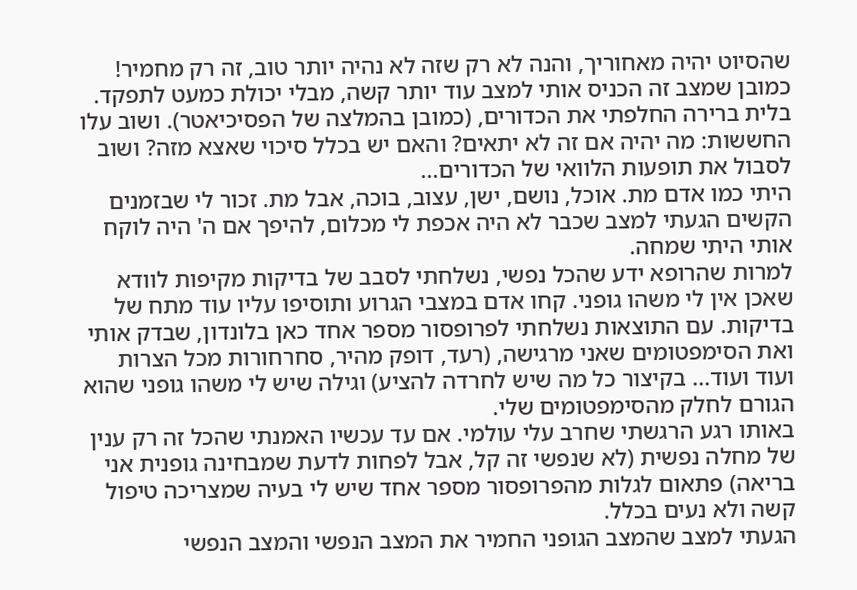שהסיוט יהיה מאחוריך, והנה לא רק שזה לא נהיה יותר טוב, זה רק מחמיר!
כמובן שמצב זה הכניס אותי למצב עוד יותר קשה, מבלי יכולת כמעט לתפקד. בלית ברירה החלפתי את הכדורים, (כמובן בהמלצה של הפסיכיאטר). ושוב עלו החששות: מה יהיה אם זה לא יתאים? והאם יש בכלל סיכוי שאצא מזה? ושוב לסבול את תופעות הלוואי של הכדורים...
היתי כמו אדם מת. אוכל, נושם, ישן, עצוב, בוכה, אבל מת. זכור לי שבזמנים הקשים הגעתי למצב שכבר לא היה אכפת לי מכלום, להיפך אם ה' היה לוקח אותי היתי שמחה.
למרות שהרופא ידע שהכל נפשי, נשלחתי לסבב של בדיקות מקיפות לוודא שאכן אין לי משהו גופני. קחו אדם במצבי הגרוע ותוסיפו עליו עוד מתח של בדיקות. עם התוצאות נשלחתי לפרופסור מספר אחד כאן בלונדון, שבדק אותי ואת הסימפטומים שאני מרגישה, (רעד, דופק מהיר, סחרחורות מכל הצרות ועוד ועוד... בקיצור כל מה שיש לחרדה להציע) וגילה שיש לי משהו גופני שהוא הגורם לחלק מהסימפטומים שלי.
באותו רגע הרגשתי שחרב עלי עולמי. אם עד עכשיו האמנתי שהכל זה רק ענין של מחלה נפשית (לא שנפשי זה קל, אבל לפחות לדעת שמבחינה גופנית אני בריאה) פתאום לגלות מהפרופסור מספר אחד שיש לי בעיה שמצריכה טיפול קשה ולא נעים בכלל.
הגעתי למצב שהמצב הגופני החמיר את המצב הנפשי והמצב הנפשי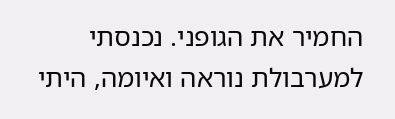החמיר את הגופני. נכנסתי למערבולת נוראה ואיומה, היתי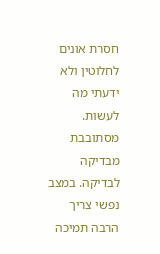חסרת אונים לחלוטין ולא ידעתי מה לעשות. מסתובבת מבדיקה לבדיקה. במצב נפשי צריך הרבה תמיכה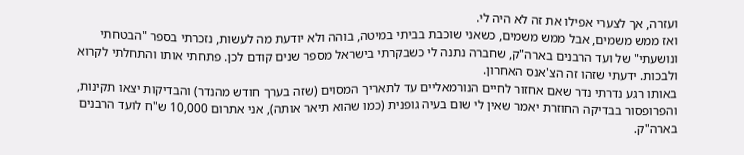ועזרה, אך לצערי אפילו את זה לא היה לי.
ואז ממש משמים, אבל ממש משמים, כשאני שוכבת בביתי במיטה, בוהה ולא יודעת מה לעשות, נזכרתי בספר "הבטחתי ונושעתי" של ועד הרבנים בארה"ק, שחברה נתנה לי כשבקרתי בישראל מספר שנים קודם לכן. פתחתי אותו והתחלתי לקרוא ולבכות. ידעתי שזהו זה הצ'אנס האחרון.
באותו רגע נדרתי נדר שאם אחזור לחיים הנורמאליים עד לתאריך המסוים (שזה בערך חודש מהנדר) והבדיקות יצאו תקינות, והפרופסור בבדיקה החוזרת יאמר שאין לי שום בעיה גופנית (כמו שהוא תיאר אותה), אני אתרום 10,000 ש"ח לועד הרבנים בארה"ק.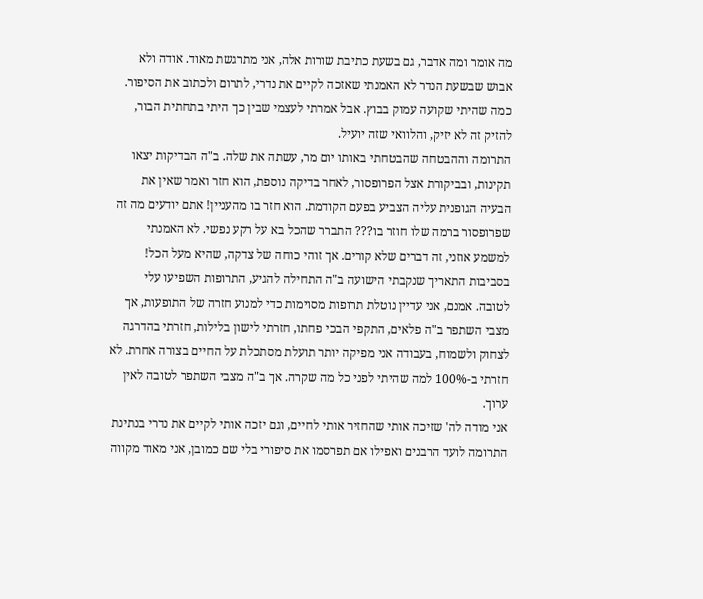מה אומר ומה אדבר, גם בשעת כתיבת שורות אלה, אני מתרגשת מאוד. אודה ולא אבוש שבשעת הנדר לא האמנתי שאזכה לקיים את נדרי, לתרום ולכתוב את הסיפור. כמה שהיתי שקועה עמוק בבוץ. אבל אמרתי לעצמי שבין כך היתי בתחתית הבור, להזיק זה לא יזיק, והלוואי שזה יועיל.
התרומה וההבטחה שהבטחתי באותו יום מר, עשתה את שלה. ב"ה הבדיקות יצאו תקינות, ובביקורת אצל הפרופסור, לאחר בדיקה נוספת, הוא חזר ואמר שאין את הבעיה הגופנית עליה הצביע בפעם הקודמת. הוא חזר בו מהעניין! אתם יודעים מה זה שפרופסור ברמה שלו חוזר בו??? התברר שהכל בא על רקע נפשי. לא האמנתי למשמע אוזני, זה דברים שלא קורים. אך זוהי כוחה של צדקה, שהיא מעל הכל!
בסביבות התאריך שנקבתי הישועה ב"ה התחילה להגיע, התרופות השפיעו עלי לטובה. אמנם, אני עדיין נוטלת תרופות מסוימות כדי למנוע חזרה של התופעות, אך מצבי השתפר ב"ה פלאים, התקפי הבכי פחתו, חזרתי לישון בלילות, חזרתי בהדרגה לצחוק ולשמוח, בעבודה אני מפיקה יותר תועלת מסתכלת על החיים בצורה אחרת. לא חזרתי ב-100% למה שהיתי לפני כל מה שקרה. אך ב"ה מצבי השתפר לטובה לאין ערוך.
אני מודה לה' שזיכה אותי שהחזיר אותי לחיים, וגם יזכה אותי לקיים את נדרי בנתינת התרומה לועד הרבנים ואפילו אם תפרסמו את סיפורי בלי שם כמובן, אני מאוד מקווה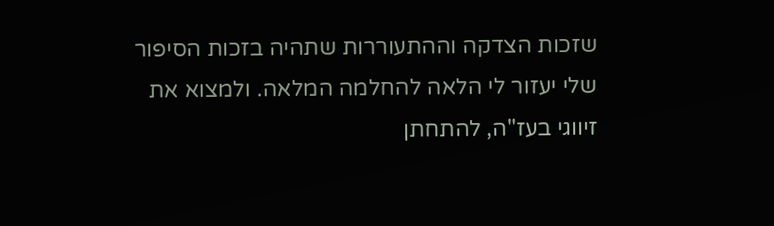שזכות הצדקה וההתעוררות שתהיה בזכות הסיפור שלי יעזור לי הלאה להחלמה המלאה. ולמצוא את זיווגי בעז"ה, להתחתן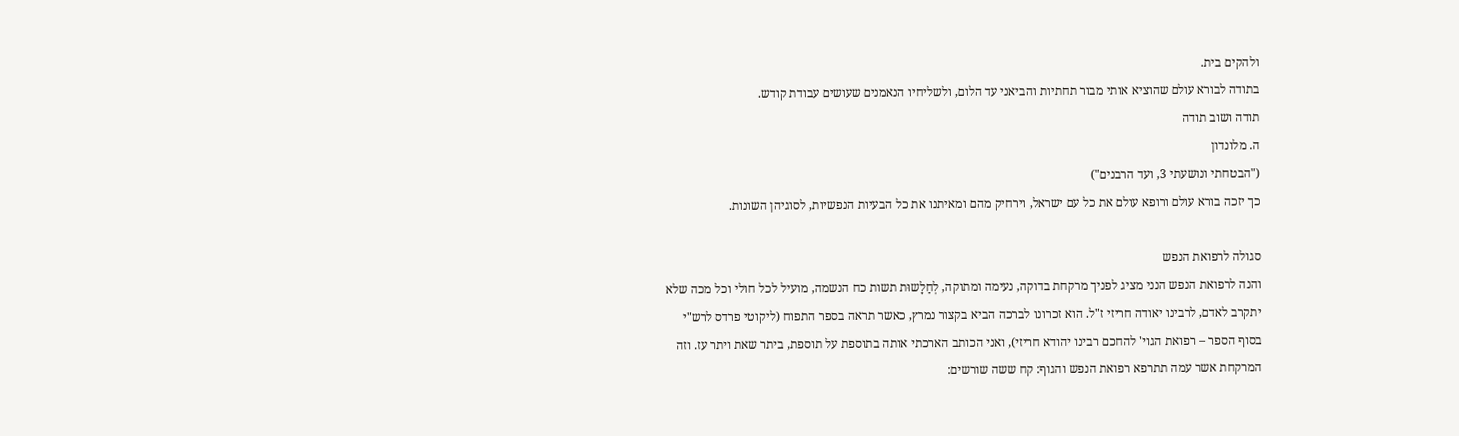ולהקים בית.
בתודה לבורא עולם שהוציא אותי מבור תחתיות והביאני עד הלום, ולשליחיו הנאמנים שעושים עבודת קודש.
תודה ושוב תודה
ה. מלונדון
("הבטחתי ונושעתי 3, ועד הרבנים")
כך יזכה בורא עולם ורופא עולם את כל עם ישראל, וירחיק מהם ומאיתנו את כל הבעיות הנפשיות, לסוגיהן השונות.

סגולה לרפואת הנפש
והנה לרפואת הנפש הנני מציג לפניך מרקחת בדוקה, נעימה ומתוקה, לְחַלָשוּת תשות כח הנשמה, מועיל לכל חולי וכל מכה שלא יתקרב לאדם, לרבינו יאודה חריזי ז"ל. הוא זכרונו לברכה הביא בקצור נמרץ, כאשר תראה בספר התפוח (ליקוטי פרדס לרש"י בסוף הספר – רפואת הגוי' להחכם רבינו יהודא חריזי), ואני הכותב הארכתי אותה בתוספת על תוספת, ביתר שאת ויתר עז. וזה המרקחת אשר עמה תתרפא רפואת הנפש והגוף: קח ששה שורשים: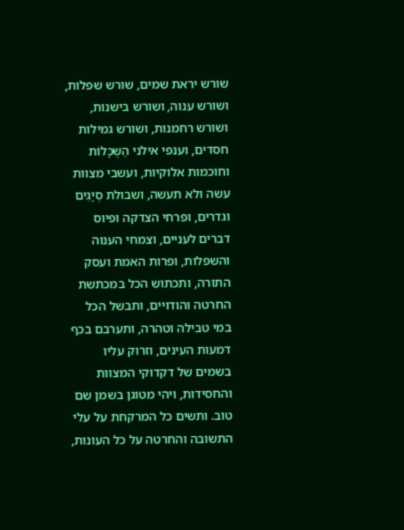שורש יראת שמים, שורש שפלות, ושורש ענוה, ושורש בישנות, ושורש רחמנות, ושורש גמילות חסדים, וענפי אילני הַשְכָּלוֹת וחוכמות אלוקיות, ועשבי מצוות עשה ולא תעשה, ושבולת סְיָגִים וגדרים, ופרחי הצדקה ופיוס דברים לעניים, וצמחי הענוה והשפלות, ופרות האמת ועסק התורה, ותכתוש הכל במכתשת החרטה והודויים, ותבשל הכל במי טבילה וטהרה, ותערבם בכף דמעות העינים, וזרוק עליו בשמים של דקדוקי המצוות והחסידות, ויהי מטוגן בשמן שם טוב. ותשים כל המרקחת על עלי התשובה והחרטה על כל העונות,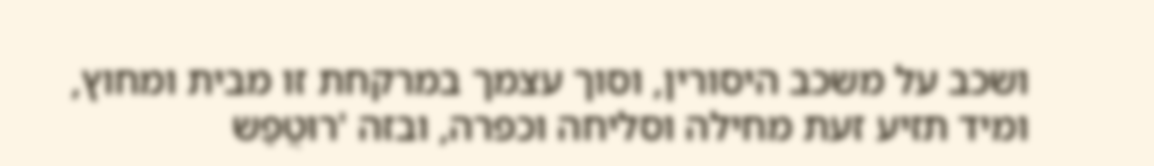ושכב על משכב היסורין, וסוך עצמך במרקחת זו מבית ומחוץ, ומיד תזיע זעת מחילה וסליחה וכפרה, ובזה 'רוּטֲפַש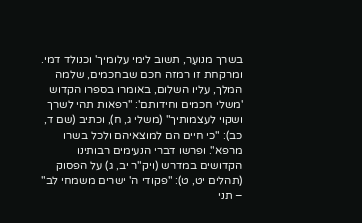בשרך מנועַר, תשוב לימי עלומיך' וכנולד דמי.
ומרקחת זו רמזה חכם שבחכמים, שלמה המלך, עליו השלום, באומרו בספרו הקדוש 'משלי חכמים וחידותם': "רפאות תהי לשרך ושקוי לעצמותיך" (משלי ג, ח), וכתיב (שם ד, כב): "כי חיים הם למוצאיהם ולכל בשרו מרפא". ופרשו דברי הנעימים רבותינו הקדושים במדרש (ויק"ר יב, ג) על הפסוק (תהלים יט, ט): "פקודי ה' ישרים משמחי לב" – תני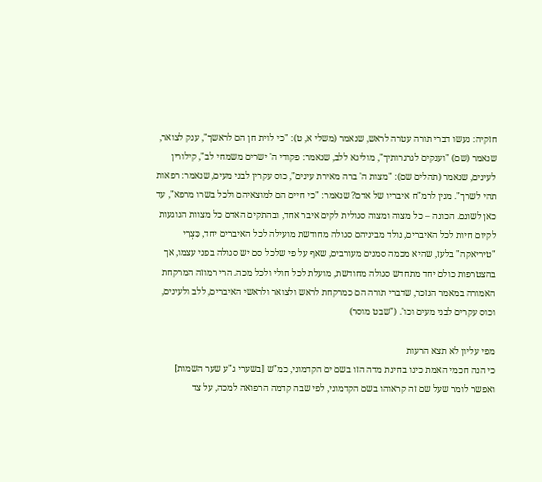חזקיה: נעשו דברי תורה עטרה לראש, שנאמר (משלי א, ט): "כי לוית חן הם לראשך", ענק לצואר, שנאמר (שם) "וענקים לגרגרותיך", מוליגא ללב, שנאמר: פקודי ה' ישרים משמחי לב", קילורין לעינים, שנאמר (תהלים שם): "מצות ה' ברה מאירת עינים", כוס עקרין לבני מעים, שנאמר: רפאות תהי לשרך". מנין לרמ"ח איבריו של אדם? שנאמר: "כי חיים הם למוצאיהם ולכל בשרו מרפא", עד כאן לשונם. הכונה – כל מצוה ומצוה סגולית לקים איבר אחד, ובהתקים האדם כל מצוות הנוגעות לקיום חיות לכל האיברים, נולד מביניהם סגולה מחודשת מועילה לכל האיברים יחד, כִּצְרִי "טיריאקה" בלעז, שהיא מכמה סמנים מעורבים, שאף על פי שלכל סם יש סגולה בפני עצמו, אך בהצטרפות כולם יחד מתחדש סגולה מחודשת, מועלת לכל חולי ולכל מכה. הרי רמוזה המרקחת האמורה במאמר הנזכר, שדברי תורה הם כמרקחת לראש ולצואר ולראשי האיברים, ללב ולעינים, וכוס עקרים לבני מעים וכו'. ("שבט מוסר)

מפי עליון לא תצא הרעות
כי הנה חכמי האמת כינו בחינת מדה הזו בשם ים הקדמוני, כמ"ש [בשערי ג"ע שער השמות] ואפשר לומר שעל שם זה קראוהו בשם הקדמוני, לפי שבה קדמה הרפואה למכה, על צד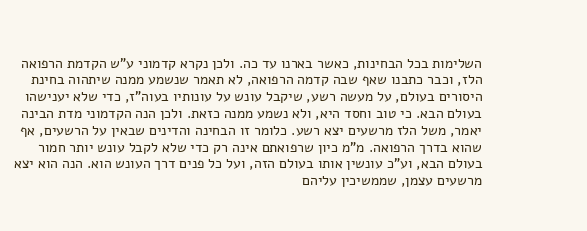השלימות בכל הבחינות, כאשר בארנו עד כה. ולכן נקרא קדמוני ע"ש הקדמת הרפואה הלז, וכבר כתבנו שאף שבה קדמה הרפואה, לא תאמר שנשמע ממנה שיתהוה בחינת היסורים בעולם, על מעשה רשע, שיקבל עונש על עונותיו בעוה"ז, כדי שלא יענישהו בעולם הבא. כי טוב וחסד היא, ולא נשמע ממנה כזאת. ולכן הנה הקדמוני מדת הבינה יאמר, משל הלז מרשעים יצא רשע. כלומר זו הבחינה והדינים שבאין על הרשעים, אף שהוא בדרך הרפואה. מ"מ כיון שרפואתם אינה רק כדי שלא לקבל עונש יותר חמור בעולם הבא, וע"כ עונשין אותו בעולם הזה, ועל כל פנים דרך העונש הוא. הנה הוא יצא מרשעים עצמן, שממשיכין עליהם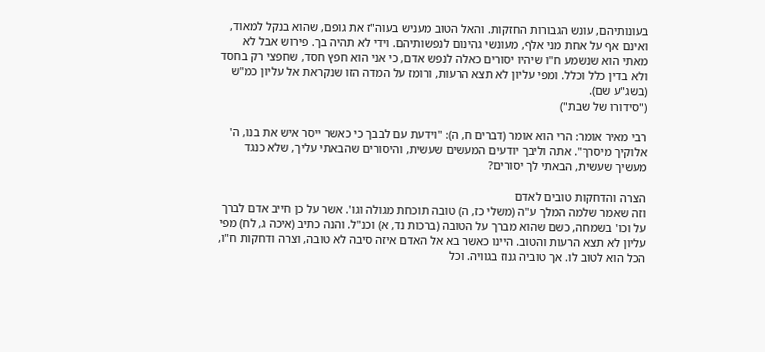בעונותיהם, עונש הגבורות החזקות. והאל הטוב מעניש בעוה"ז את גופם, שהוא בנקל למאוד, ואינם אף על אחת מני אלף, מעונשי גהינום לנפשותיהם. וידי לא תהיה בך. פירוש אבל לא מאתי הוא שנשמע ח"ו שיהיו יסורים כאלה לנפש אדם, כי אני הוא חפץ חסד, שחפצי רק בחסד ולא בדין כלל וכלל. ומפי עליון לא תצא הרעות, ורומז על המדה הזו שנקראת אל עליון כמ"ש (בשג"ע שם).
("סידורו של שבת")

רבי מאיר אומר: הרי הוא אומר (דברים ח, ה): "וידעת עם לבבך כי כאשר ייסר איש את בנו, ה' אלוקיך מיסרךּ". אתה וליבך יודעים המעשים שעשית, והיסורים שהבאתי עליך, שלא כנגד מעשיך שעשית, הבאתי לך יסורים?

הצרה והדחקות טובים לאדם
וזה שאמר שלמה המלך ע"ה (משלי כז, ה) טובה תוכחת מגולה וגו'. אשר על כן חייב אדם לברך על וכו' בשמחה, כשם שהוא מברך על הטובה (ברכות נד, א) וכנ"ל. והנה כתיב (איכה ג, לח) מפי עליון לא תצא הרעות והטוב. היינו כאשר בא אל האדם איזה סיבה לא טובה, וצרה ודחקות ח"ו, הכל הוא לטוב לו. אך טוביה גנוז בגוויה. וכל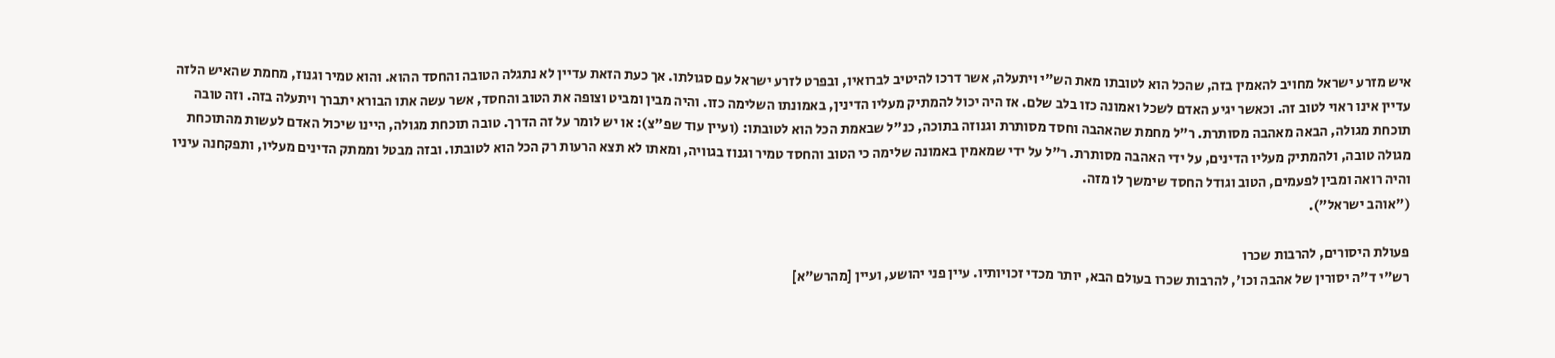איש מזרע ישראל מחויב להאמין בזה, שהכל הוא לטובתו מאת הש"י ויתעלה, אשר דרכו להיטיב לברואיו, ובפרט לזרע ישראל עם סגולתו. אך כעת הזאת עדיין לא נתגלה הטובה והחסד ההוא. והוא טמיר וגנוז, מחמת שהאיש הלזה עדיין אינו ראוי לטוב זה. וכאשר יגיע האדם לשכל ואמונה כזו בלב שלם. אז היה יכול להמתיק מעליו הדינין, באמונתו השלימה כזו. והיה מבין ומביט וצופה את הטוב והחסד, אשר עשה אתו הבורא יתברך ויתעלה בזה. וזה טובה תוכחת מגולה, הבאה מאהבה מסותרת. ר"ל מחמת שהאהבה וחסד מסותרת וגנוזה בתוכה, כנ"ל שבאמת הכל הוא לטובתו: (ועיין עוד שפ"צ): או יש לומר על זה הדרך. טובה תוכחת מגולה, היינו שיכול האדם לעשות מהתוכחת מגולה טובה, ולהמתיק מעליו הדינים, על ידי האהבה מסותרת. ר"ל על ידי שמאמין באמונה שלימה כי הטוב והחסד טמיר וגנוז בגוויה, ומאתו לא תצא הרעות רק הכל הוא לטובתו. ובזה מבטל וממתק הדינים מעליו, ותפקחנה עיניו והיה רואה ומבין לפעמים, הטוב וגודל החסד שימשך לו מזה.
("אוהב ישראל").

פעולת היסורים, להרבות שכרו
רש"י ד"ה יסורין של אהבה וכו', להרבות שכרו בעולם הבא, יותר מכדי זכויותיו. עיין פני יהושע, ועיין [מהרש"א]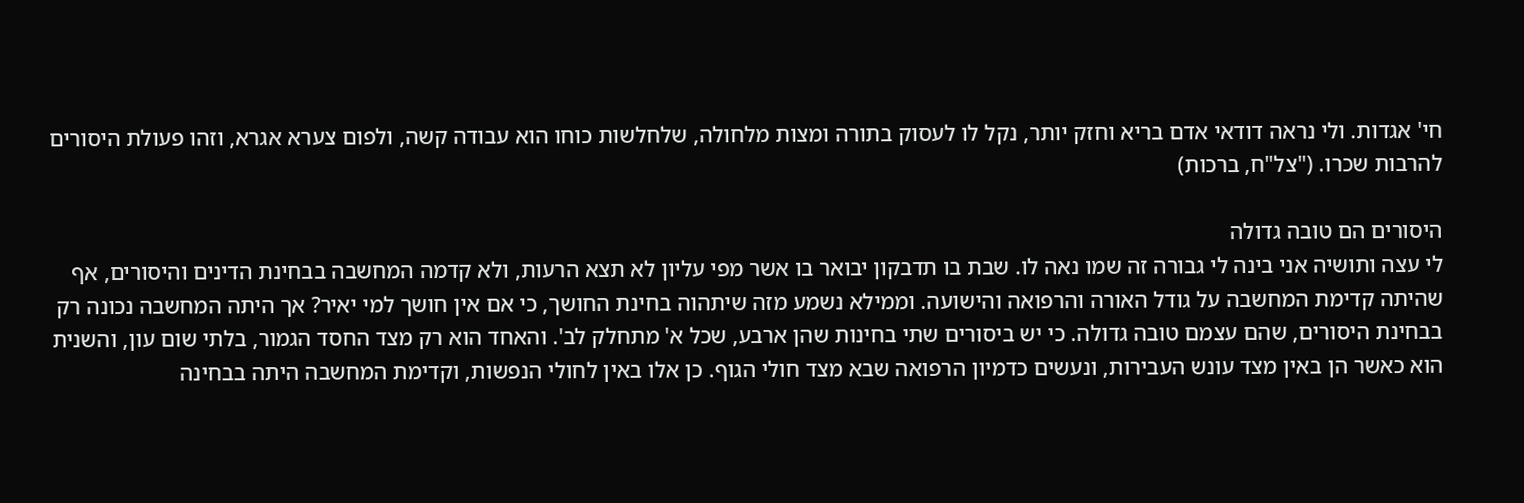חי' אגדות. ולי נראה דודאי אדם בריא וחזק יותר, נקל לו לעסוק בתורה ומצות מלחולה, שלחלשות כוחו הוא עבודה קשה, ולפום צערא אגרא, וזהו פעולת היסורים להרבות שכרו. ("צל"ח, ברכות)

היסורים הם טובה גדולה
לי עצה ותושיה אני בינה לי גבורה זה שמו נאה לו. שבת בו תדבקון יבואר בו אשר מפי עליון לא תצא הרעות, ולא קדמה המחשבה בבחינת הדינים והיסורים, אף שהיתה קדימת המחשבה על גודל האורה והרפואה והישועה. וממילא נשמע מזה שיתהוה בחינת החושך, כי אם אין חושך למי יאיר? אך היתה המחשבה נכונה רק בבחינת היסורים, שהם עצמם טובה גדולה. כי יש ביסורים שתי בחינות שהן ארבע, שכל א' מתחלק לב'. והאחד הוא רק מצד החסד הגמור, בלתי שום עון, והשנית הוא כאשר הן באין מצד עונש העבירות, ונעשים כדמיון הרפואה שבא מצד חולי הגוף. כן אלו באין לחולי הנפשות, וקדימת המחשבה היתה בבחינה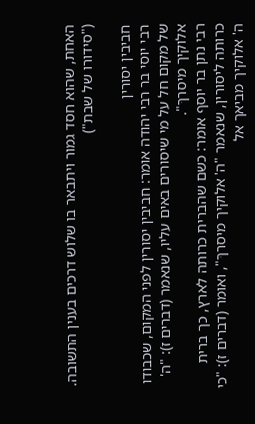האחת, שהוא חסד גמור ויתבאר בו שלוש דרכים בענין התשובה. ("סידורו של שבת")

חביבין יסורין
רבי יוסי בר רבי יהודה אומר: חביבין יסורין לפני המקום, שכבודו של מקום חל על מי שיסורים באים עליו, שנאמר (דברים ז): "ה' אלוקיך מיסרךּ".
רבי נתן בר יוסף אומר: כשם שהברית כרותה לארץ, כך ברית כרותה ליסורין, שנאמר "ה' אלוקיך מיסרךּ", ואומר (דברים ז): "כי ה' אלוקיך מביאך אל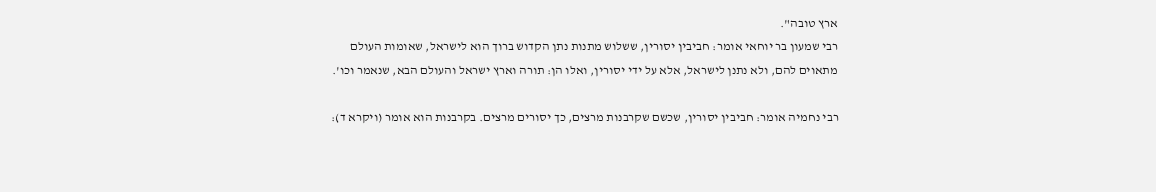ארץ טובה".
רבי שמעון בר יוחאי אומר: חביבין יסורין, ששלוש מתנות נתן הקדוש ברוך הוא לישראל, שאומות העולם מתאוים להם, ולא נתנן לישראל, אלא על ידי יסורין, ואלו הן: תורה וארץ ישראל והעולם הבא, שנאמר וכו'.

רבי נחמיה אומר: חביבין יסורין, שכשם שקרבנות מרצים, כך יסורים מרצים. בקרבנות הוא אומר (ויקרא ד):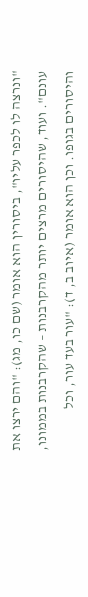"ונרצה לו לכפר עליו", ביסורין הוא אומר (שם כו, מג): "והם ירצו את עונם". ועוד, שהיסורים מרצים יותר מהקרבנות – שהקרבנות בממונו, והיסורים בגופו. וכן הוא אומר (איוב ב, ד): "עור בעד עור, וכל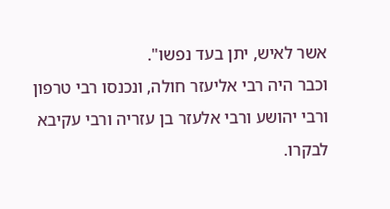אשר לאיש, יתן בעד נפשו".
וכבר היה רבי אליעזר חולה, ונכנסו רבי טרפון ורבי יהושע ורבי אלעזר בן עזריה ורבי עקיבא לבקרו.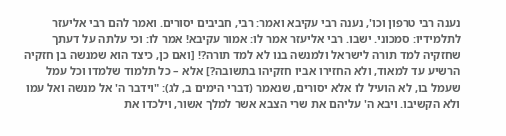נענה רבי טרפון וכו', נענה רבי עקיבא ואמר: רבי, חביבים יסורים. ואמר להם רבי אליעזר לתלמידיו: סמכוני. ישבו. רבי אליעזר אמר לו: אמור עקיבא! אמר לו: וכי עלתה על דעתך שחזקיה למד תורה לישראל ולמנשה בנו לא למד תורה?! [ואם כן, כיצד הוא שמנשה בן חזקיה הרשיע עד למאוד, ולא החזירו אביו חזקיהו בתשובה?] אלא – כל תלמוד שלמדו וכל עמל שעמל בו, לא הועיל לו אלא יסורים, שנאמר (דברי הימים ב, לג): "וידבר ה' אל מנשה ואל עמו ולא הקשיבו. ויבא ה' עליהם את שרי הצבא אשר למלך אשור, וילכדו את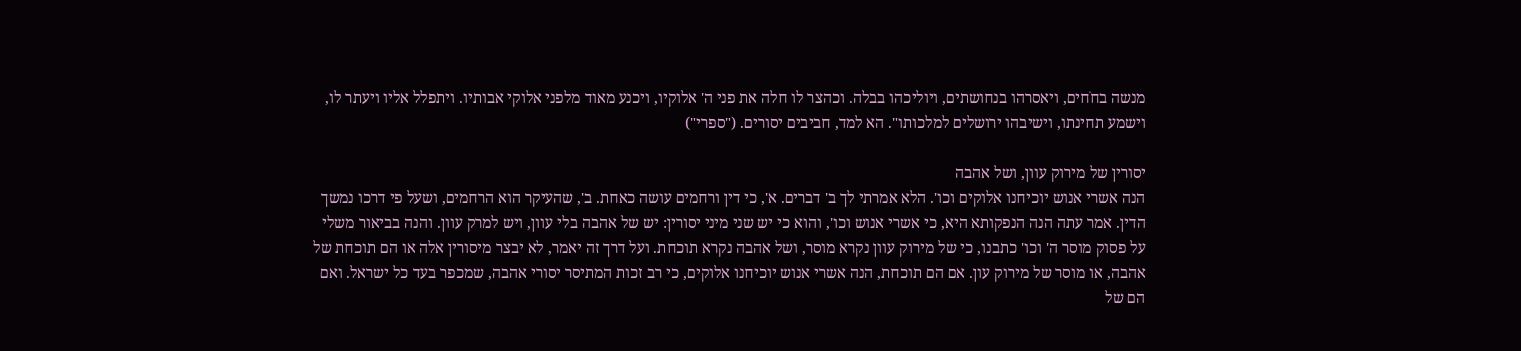מנשה בחֹחים, ויאסרהו בנחושתים, ויוליכהו בבלה. וכהצר לו חלה את פני ה' אלוקיו, ויכנע מאוד מלפני אלוקי אבותיו. ויתפלל אליו ויעתר לו, וישמע תחינתו, וישיבהו ירושלים למלכותו". הא למד, חביבים יסורים. ("ספרי")

יסורין של מירוק עוון, ושל אהבה
הנה אשרי אנוש יוכיחנו אלוקים וכו'. הלא אמרתי לך ב' דברים. א', כי דין ורחמים עושה כאחת. ב', שהעיקר הוא הרחמים, ושעל פי דרכו נמשך הדין. אמר עתה הנה הנפקותא היא, כי אשרי אנוש וכו', והוא כי יש שני מיני יסורין: יש של אהבה בלי עוון, ויש למרק עוון. והנה בביאור משלי על פסוק מוסר ה' וכו' כתבנו, כי של מירוק עוון נקרא מוסר, ושל אהבה נקרא תוכחת. ועל דרך זה יאמר, לא יבצר מיסורין אלה או הם תוכחת של אהבה, או מוסר של מירוק עון. אם הם תוכחת, הנה אשרי אנוש יוכיחנו אלוקים, כי רב זכות המתיסר יסורי אהבה, שמכפר בעד כל ישראל. ואם הם של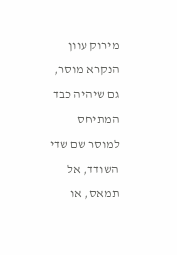מירוק עוון הנקרא מוסר, גם שיהיה כבד המתיחס למוסר שם שדי השודד, אל תמאס, או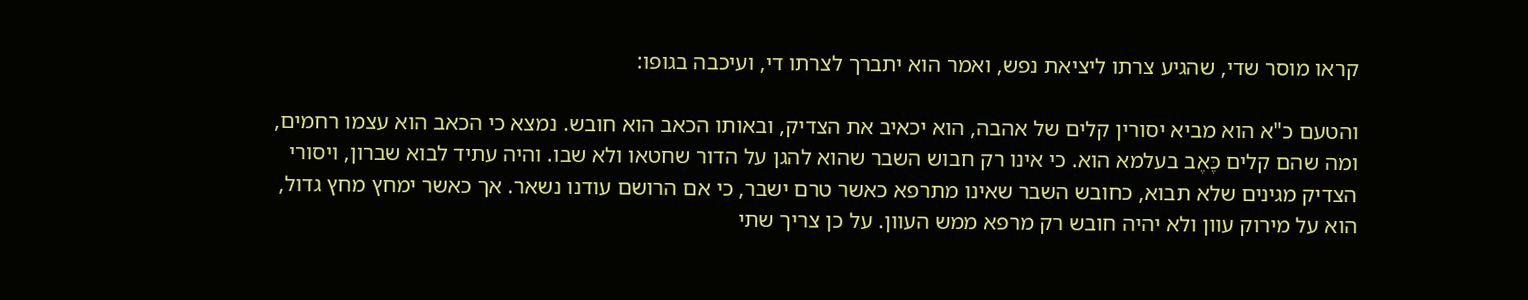קראו מוסר שדי, שהגיע צרתו ליציאת נפש, ואמר הוא יתברך לצרתו די, ועיכבה בגופו:

והטעם כ"א הוא מביא יסורין קלים של אהבה, הוא יכאיב את הצדיק, ובאותו הכאב הוא חובש. נמצא כי הכאב הוא עצמו רחמים, ומה שהם קלים כֶּאֶב בעלמא הוא. כי אינו רק חבוש השבר שהוא להגן על הדור שחטאו ולא שבו. והיה עתיד לבוא שברון, ויסורי הצדיק מגינים שלא תבוא, כחובש השבר שאינו מתרפא כאשר טרם ישבר, כי אם הרושם עודנו נשאר. אך כאשר ימחץ מחץ גדול, הוא על מירוק עוון ולא יהיה חובש רק מרפא ממש העוון. על כן צריך שתי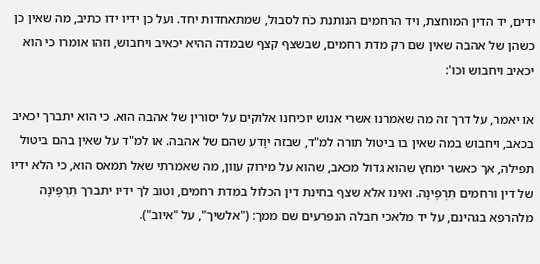ידים, יד הדין המוחצת, ויד הרחמים הנותנת כֹח לסבול, שמתאחדות יחד. ועל כן ידיו ידו כתיב, מה שאין כן כשהן של אהבה שאין שם רק מדת רחמים, שבשצף קצף שבמדה ההיא יכאיב ויחבוש, וזהו אומרו כי הוא יכאיב ויחבוש וכו':

או יאמר, על דרך זה מה שאמרנו אשרי אנוש יוכיחנו אלוקים על יסורין של אהבה הוא. כי הוא יתברך יכאיב בכאב, ויחבוש במה שאין בו ביטול תורה למ"ד, שבזה יוָדע שהם של אהבה. או למ"ד על שאין בהם ביטול תפילה, אך כאשר ימחץ שהוא גדול מכאב, שהוא על מירוק עוון, מה שאמרתי שאל תמאס הוא, כי הלא ידיו של דין ורחמים תִּרְפֶּינָה. ואינו אלא שצף בחינת דין הכלול במדת רחמים, וטוב לך ידיו יתברך תִּרְפֶּינָה מלהרפא בגהינם, על יד מלאכי חבלה הנפרעים שם ממך: ("אלשיך", על "איוב").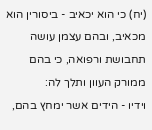(יח) כי הוא יכאיב - ביסורין הוא מכאיב, ובהם עצמן עושה תחבושת ורפואה, כי בהם ממורק העוון ותלך לה:
וידיו - הידים אשר ימחץ בהם,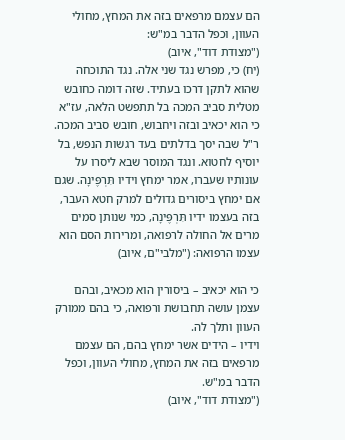הם עצמם מרפאים בזה את המחץ, מחולי העוון, וכפל הדבר במ"ש:
("מצודת דוד", איוב)
(יח) כי, מפרש נגד שני אלה. נגד התוכחה שהוא לתקן דרכו בעתיד. שזה דומה כחובש מטלית סביב המכה בל תתפשט הלאה, עז"א כי הוא יכאיב ובזה ויחבוש, חובש סביב המכה. ר"ל שבה יסך בדלתים בעד רגשות הנפש, בל יוסיף לחטוא. ונגד המוסר שבא ליסרו על עונותיו שעברו, אמר ימחץ וידיו תִּרְפֶּינָה. שגם אם ימחץ ביסורים גדולים למרק חטא העבר, בזה בעצמו ידיו תִּרְפֶּינָה, כמי שנותן סמים מרים אל החולה לרפואה, ומרירות הסם הוא עצמו הרפואה: ("מלבי"ם, איוב)

כי הוא יכאיב – ביסורין הוא מכאיב, ובהם עצמן עושה תחבושת ורפואה, כי בהם ממורק העוון ותלך לה.
וידיו – הידים אשר ימחץ בהם, הם עצמם מרפאים בזה את המחץ, מחולי העוון, וכפל הדבר במ"ש.
("מצודת דוד", איוב)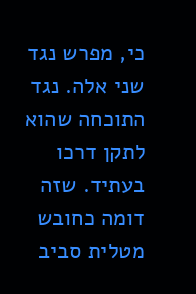כי, מפרש נגד שני אלה. נגד התוכחה שהוא לתקן דרכו בעתיד. שזה דומה כחובש מטלית סביב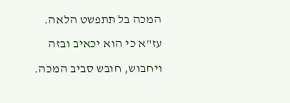המכה בל תתפשט הלאה. עז"א כי הוא יכאיב ובזה ויחבוש, חובש סביב המכה.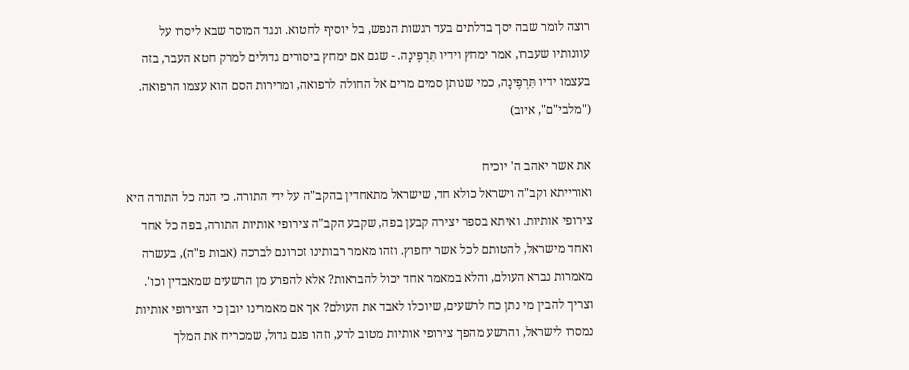רוצה לומר שבה יסך בדלתים בעד רגשות הנפש, בל יוסיף לחטוא. ונגד המוסר שבא ליסרו על עוונותיו שעברו, אמר ימחץ וידיו תִּרְפֶּינָה. - שגם אם ימחץ ביסורים גדולים למרק חטא העבר, בזה בעצמו ידיו תִּרְפֶּינָה, כמי שנותן סמים מרים אל החולה לרפואה, ומרירות הסם הוא עצמו הרפואה. ("מלבי"ם", איוב)

את אשר יאהב ה' יוכיח
ואורייתא וקב"ה וישראל כולא חד, שישראל מתאחדין בהקב"ה על ידי התורה. כי הנה כל התורה היא צירופי אותיות. ואיתא בספר יצירה קבען בפה, שקבע הקב"ה צירופי אותיות התורה, בפה כל אחד ואחד מישראל, להטותם לכל אשר יחפוץ. וזהו מאמר רבותינו זכרונם לברכה (אבות פ"ה), בעשרה מאמרות נברא העולם, והלא במאמר אחד יכול להבראות? אלא להפרע מן הרשעים שמאבדין וכו'. וצריך להבין מי נתן כח לרשעים, שיוכלו לאבד את העולם? אך אם מאמרינו יובן כי הצירופי אותיות נמסרו לישראל, והרשע מהפך צירופי אותיות מטוב לרע, וזהו פגם גדול, שמכריח את המלך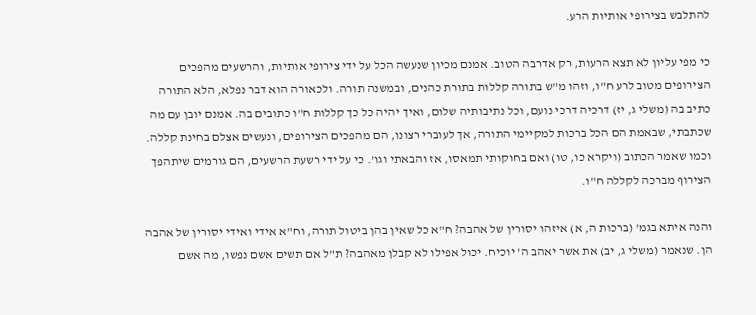להתלבש בצירופי אותיות הרע.

כי מפי עליון לא תצא הרעות, רק אדרבה הטוב. אמנם מכיון שנעשה הכל על ידי צירופי אותיות, והרשעים מהפכים הצירופים מטוב לרע ח"ו, וזהו מ"ש בתורה קללות בתורת כהנים, ובמשנה תורה. ולכאורה הוא דבר נפלא, הלא התורה כתיב בה (משלי ג, יז) דרכיה דרכי נועם, וכל נתיבותיה שלום, ואיך יהיה כל כך קללות ח"ו כתובים בה. אמנם יובן עם מה שכתבתי, שבאמת הם הכל ברכות למקיימי התורה, אך לעוברי רצונו, הם מהפכים הצירופים, ונעשים אצלם בחינת קללה. וכמו שאמר הכתוב (ויקרא כו, טו) ואם בחוקותי תמאסו, אז והבאתי וגו'. כי על ידי רשעת הרשעים, הם גורמים שיתהפך הצירוף מברכה לקללה ח"ו.

והנה איתא בגמ' (ברכות ה, א) איזהו יסורין של אהבה? ח"א כל שאין בהן ביטול תורה, וח"א אידי ואידי יסורין של אהבה הן. שנאמר (משלי ג, יב) את אשר יאהב ה' יוכיח. יכול אפילו לא קבלן מאהבה? ת"ל אם תשים אשם נפשו, מה אשם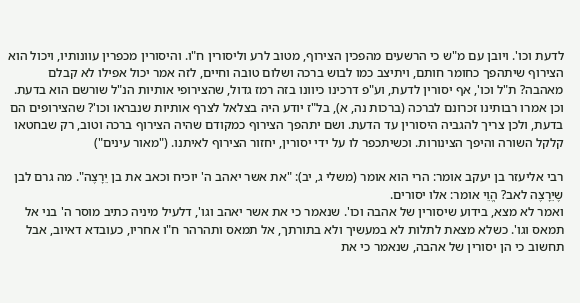לדעת וכו'. ויובן עם מ"ש כי הרשעים מהפכין הצירוף, מטוב לרע וליסורין ח"ו. והיסורין מכפרין עוונותיו, ויכול הוא הצירוף שיתהפך כחומר חותם, ויתיצב כמו לבוש ברכה ושלום טובה וחיים, לזה אמר יכול אפילו לא קבלם מאהבה? ת"ל וכו', אף יסורין לדעת, וע"פ דרכינו כיוונו בזה רמז גדול, שהצירופי אותיות הנ"ל שורשם הוא בדעת. וכן אמרו רבותינו זכרונם לברכה (ברכות נה, א), בל"ז יודע היה בצלאל לצרף אותיות שנבראו וכו'? שהצירופים הם בדעת, ולכן צריך להגביה היסורין עד הדעת. ושם יתהפך הצירוף כמקודם שהיה הצירוף ברכה וטוב, רק שבחטאו קלקל השורה והיפך הצינורות. וכשיתכפר לו על ידי יסורין, יחזור הצירוף לאיתנו. ("מאור עינים")

רבי אליעזר בן יעקב אומר: הרי הוא אומר (משלי ג, יב): "את אשר יאהב ה' יוכיח וכאב את בן יֵרָצֶה". מה גרם לבן שֶיֵרָצֶה לאב? הֱוֵי אומר: אלו יסורים.
ואמר לא מצא, בידוע שיסורין של אהבה וכו'. שנאמר כי את אשר יאהב וגו', דלעיל מיניה כתיב מוסר ה' בני אל תמאס וגו'. כשלא מצאת לתלות לא במעשיך ולא בתורתך, אל תמאס ותהרהר ח"ו אחריו, כעובדא דאיוב, אבל תחשוב כי הן יסורין של אהבה, שנאמר כי את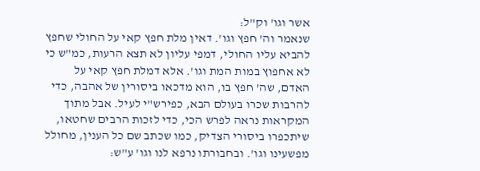אשר וגו' וק"ל:
שנאמר וה' חפץ וגו'. דאין מלת חפץ קאי על החולי שחפץ להביא עליו החולי, דמפי עליון לא תצא הרעות, כמ"ש כי לא אחפוץ במות המת וגו'. אלא דמלת חפץ קאי על האדם, שה' חפץ בו, הוא מדכאו ביסורין של אהבה, כדי להרבות שכרו בעולם הבא, כפירש"י לעיל. אבל מתוך המקראות נראה לפרש הכי, כדי לזכות הרבים שחטאו, שיתכפרו ביסורי הצדיק, כמו שכתב שם כל הענין, מחולל מפשעינו וגו'. ובחבורתו נרפא לנו וגו' ע"ש: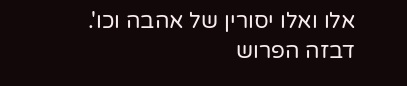אלו ואלו יסורין של אהבה וכו'. דבזה הפרוש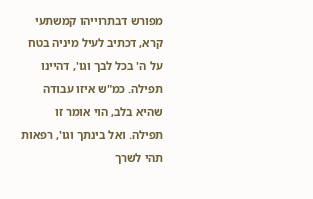מפורש דבתרוייהו קמשתעי קרא, דכתיב לעיל מיניה בטח על ה' בכל לבך וגו', דהיינו תפילה. כמ"ש איזו עבודה שהיא בלב, הוי אומר זו תפילה. ואל בינתך וגו', רפאות תהי לשרך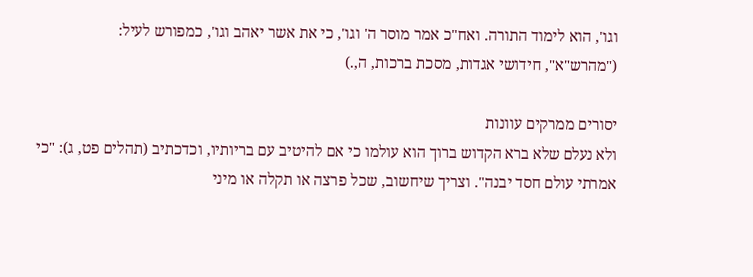וגו', הוא לימוד התורה. ואח"כ אמר מוסר ה' וגו', כי את אשר יאהב וגו', כמפורש לעיל:
("מהרש"א", חידושי אגדות, מסכת ברכות, ה,.)

יסורים ממרקים עוונות
ולא נעלם שלא ברא הקדוש ברוך הוא עולמו כי אם להיטיב עם בריותיו, וכדכתיב (תהלים פט, ג): "כי אמרתי עולם חסד יבנה". וצריך שיחשוב, שכל פרצה או תקלה או מיני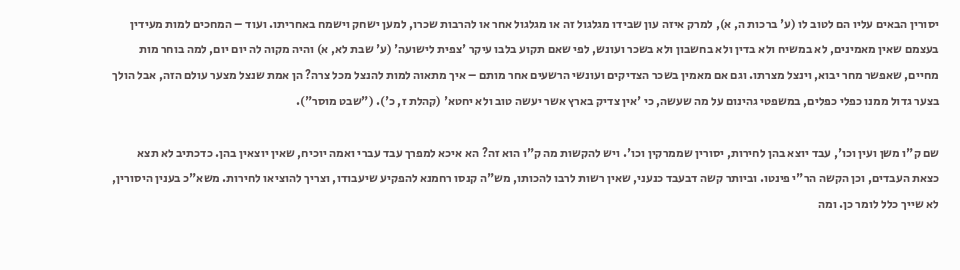יסורין הבאים עליו הם לטוב לו (ע' ברכות ה, א), למרק איזה עון שבידו מגלגול זה או מגלגול אחר או להרבות שכרו, למען ישחק וישמח באחריתו. ועוד – המחכים למות מעידין בעצמם שאין מאמינים, לא במשיח ולא בדין ולא בחשבון ולא בשכר ועונש, לפי שאם תקוע בלבו עיקר 'צפית לישועה' (ע' שבת לא, א) והיה מקוה לה יום יום, למה בוחר מות מחיים, שאפשר מחר יבוא, וינצל מצרתו. וגם אם מאמין בשכר הצדיקים ועונשי הרשעים אחר מותם – איך מתאוה למות להנצל מכל צרה? הן אמת שנצל מצער עולם הזה, אבל הולך בצער גדול ממנו כפלי כפלים, במשפטי גהינום על מה שעשה, כי 'אין צדיק בארץ אשר יעשה טוב ולא יחטא' (קהלת ז, כ'). ("שבט מוסר").

שם ק"ו משן ועין וכו', עבד יוצא בהן לחירות, יסורין שממרקין וכו'. ויש להקשות מה ק"ו הוא זה? הא איכא למפרך עבד עברי ואמה יוכיח, שאין יוצאין בהן. כדכתיב לא תצא כצאת העבדים, וכן הקשה הר"י פינטו. וביותר קשה דבעבד כנעני, שאין רשות לרבו להכותו, מש"ה קנסו רחמנא להפקיע שיעבודו, וצריך להוציאו לחירות. משא"כ בענין היסורין, לא שייך כלל לומר כן. ומה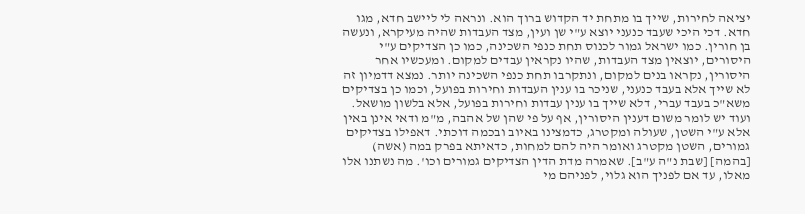יציאה לחירות, שייך בו מתחת יד הקדוש ברוך הוא. ונראה לי ליישב חדא, מגו חדא. דכי היכי שעבד כנעני יוצא ע"י שן ועין, מצד העבדות שהיה מעיקרא, ונעשה בן חורין. כמו ישראל גמור לכנוס תחת כנפי השכינה, כמו כן הצדיקים ע"י היסורים, יוצאין מצד העבדות, שהיו נקראין עבדים למקום. ומעכשיו אחר היסורין, נקראו בנים למקום, ונתקרבו תחת כנפי השכינה יותר. נמצא דדמיון זה לא שייך אלא בעבד כנעני, שניכר בו ענין העבדות וחירות בפועל, וכמו כן בצדיקים משא"כ בעבד עברי, דלא שייך בו ענין עבדות וחירות בפועל, אלא בלשון מושאל. ועוד יש לומר משום דענין היסורין, אף על פי שהן של אהבה, מ"מ ודאי אינן באין אלא ע"י השטן, שעולה ומקטרג, כדמצינו באיוב ובכמה דוכתי. דאפילו בצדיקים גמורים, השטן מקטרג ואומר היה להם למחות, כדאיתא בפרק במה (אשה) [בהמה] [שבת נ"ה ע"ב]. שאמרה מדת הדין הצדיקים גמורים וכו'. מה נשתנו אלו מאלו, עד אם לפניך הוא גלוי, לפניהם מי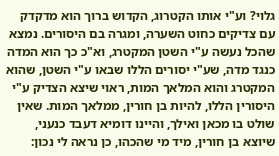גלוי? וע"י אותו הקטרוג, הקדוש ברוך הוא מדקדק עם צדיקים כחוט השערה, ומגרה בם היסורים. נמצא שהכל נעשה ע"י השטן המקטרג, וא"כ כך הוא המדה כנגד מדה, שע"י יסורים הללו שבאו ע"י השטן, שהוא המקטרג והוא המלאך המות, ראוי שיצא הצדיק ע"י היסורין הללו, להיות בן חורין, ממלאך המות. שאין שולט בו מכאן ואילך, והיינו דומיא דעבד כנעני, שיוצא בן חורין, מיד מי שהכהו, כן נראה לי נכון: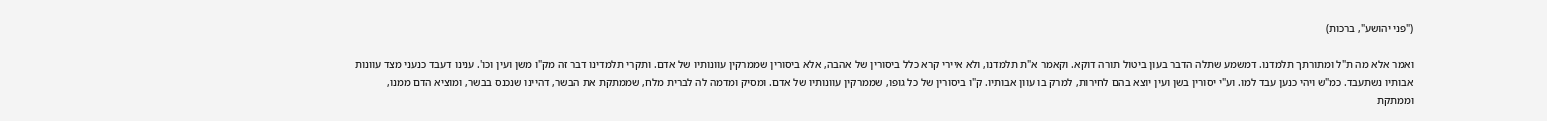("פני יהושע", ברכות)

ואמר אלא מה ת"ל ומתורתך תלמדנו. דמשמע שתלה הדבר בעון ביטול תורה דוקא. וקאמר א"ת תלמדנו, ולא איירי קרא כלל ביסורין של אהבה, אלא ביסורין שממרקין עוונותיו של אדם. ותקרי תלמדינו דבר זה מק"ו משן ועין וכו'. ענינו דעבד כנעני מצד עוונות אבותיו נשתעבד. כמ"ש ויהי כנען עבד למו. וע"י יסורין בשן ועין יוצא בהם לחירות, למרק בו עוון אבותיו. ק"ו ביסורין של כל גופו, שממרקין עוונותיו של אדם. ומסיק ומדמה לה לברית מלח, שממתקת את הבשר, דהיינו שנכנס בבשר, ומוציא הדם ממנו, וממתקת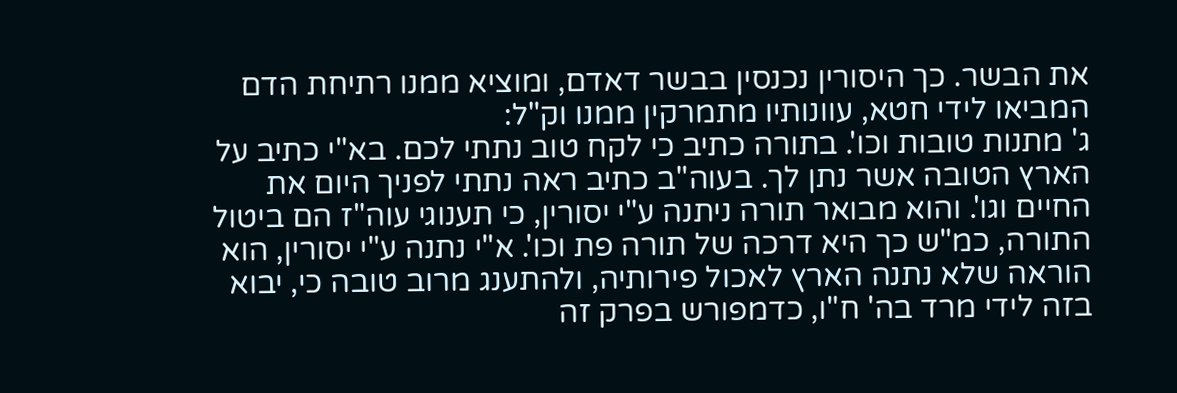את הבשר. כך היסורין נכנסין בבשר דאדם, ומוציא ממנו רתיחת הדם המביאו לידי חטא, עוונותיו מתמרקין ממנו וק"ל:
ג' מתנות טובות וכו'. בתורה כתיב כי לקח טוב נתתי לכם. בא"י כתיב על הארץ הטובה אשר נתן לך. בעוה"ב כתיב ראה נתתי לפניך היום את החיים וגו'. והוא מבואר תורה ניתנה ע"י יסורין, כי תענוגי עוה"ז הם ביטול התורה, כמ"ש כך היא דרכה של תורה פת וכו'. א"י נתנה ע"י יסורין, הוא הוראה שלא נתנה הארץ לאכול פירותיה, ולהתענג מרוב טובה כי, יבוא בזה לידי מרד בה' ח"ו, כדמפורש בפרק זה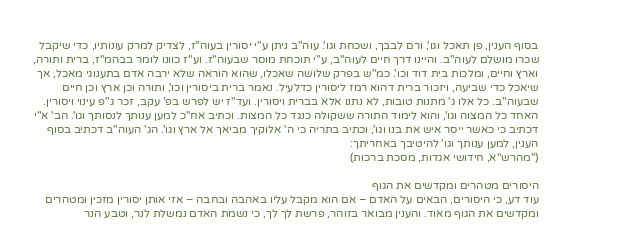בסוף הענין, פן תאכל וגו', ורם לבבך, ושכחת וגו'. עוה"ב ניתן ע"י יסורין בעוה"ז, לצדיק למרק עונותיו, כדי שיקבל שכרו מושלם לעוה"ב. והיינו דרך חיים לעוה"ב, ע"י תוכחת מוסר שבעוה"ז. וע"ז כוונו לומר בבהמ"ז, ברית ותורה, וארץ וחיים, ומלכות בית דוד וכו'. כמ"ש בפרק שלושה שאכלו, שהוא הוראה שלא ירבה אדם בתענוגי מאכל, אך שיאכל כדי שביעה, ויזכור ברית דהוא רמז ליסורין כדלעיל. נאמר ברית ביסורין וכו', ותורה וכן ארץ וכן חיים שבעוה"ב. כל אלו ג' מתנות טובות, לא נתנו אלא בברית ויסורין. ועד"ז יש לפרש בפ' עקב, זכר ג"פ עינוי ויסורין. האחד כל המצוה וגו', והוא לימוד התורה ששקולה כנגד כל המצות. וכתיב אח"כ למען ענותך לנסותך וגו'. הב' א"י דכתיב כי כאשר ייסר איש את בנו וגו', וכתיב בתריה כי ה' אלוקיך מביאך אל ארץ וגו'. הג' העוה"ב דכתיב בסוף הענין, למען ענותך וגו' להיטיבך באחריתך:
("מהרש"א, חידושי אגדות, מסכת ברכות)

היסורים מטהרים ומקדשים את הגוף
עוד דע, כי היסורים, הבאים על האדם – אם הוא מקבל עליו באהבה ובחבה – אזי אותן יסורין מזכין ומטהרים ומקדשים את הגוף מאוד. והענין מבואר בזוהר, פרשת לך לך, כי נשמת האדם נמשלת לנר, וטבע הנר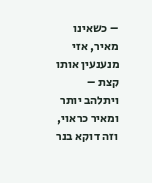– כשאינו מאיר, אזי מנענעין אותו קצת – ויתלהב יותר ומאיר כראוי, וזה דוקא בנר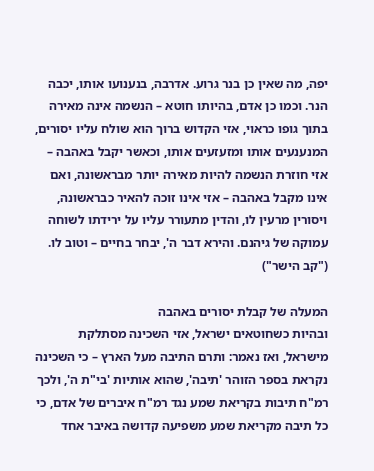יפה, מה שאין כן בנר גרוע. אדרבה, בנענועו אותו, יכבה הנר. וכמו כן אדם, בהיותו חוטא – הנשמה אינה מאירה בתוך גופו כראוי, אזי הקדוש ברוך הוא שולח עליו יסורים, המנענעים אותו ומזעזעים אותו, וכאשר יקבל באהבה – אזי חוזרת הנשמה להיות מאירה יותר מבראשונה, ואם אינו מקבל באהבה – אזי אינו זוכה להאיר כבראשונה, ויסורין מרעין לו, והדין מתעורר עליו על ירידתו לשוחה עמוקה של גיהנם. והירא דבר ה', יבחר בחיים – וטוב לו.
("קב הישר")

המעלה של קבלת יסורים באהבה
ובהיות כשחוטאים ישראל, אזי השכינה מסתלקת מישראל, ואז נאמר: ותרם התיבה מעל הארץ – כי השכינה נקראת בספר הזוהר 'תיבה', שהוא אותיות 'בי"ת ה', ולכך רמ"ח תיבות בקריאת שמע נגד רמ"ח איברים של אדם, כי כל תיבה מקריאת שמע משפיעה קדושה באיבר אחד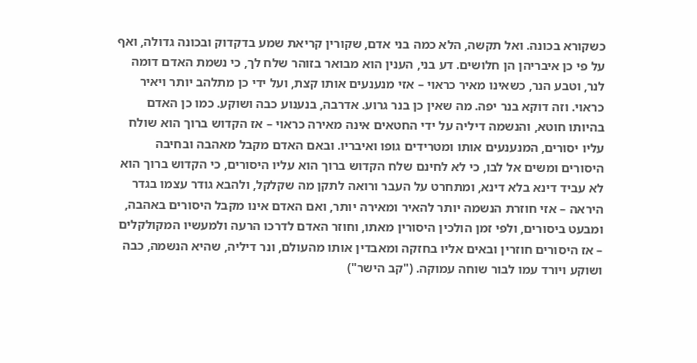כשקורא בכונה. ואל תקשה, הלא כמה בני אדם, שקורין קריאת שמע בדקדוק ובכונה גדולה, ואף על פי כן איבריהן הן חלושים. דע בני, הענין הוא מבואר בזוהר שלח לך, כי נשמת האדם דומה לנר, וטבע הנר, כשאינו מאיר כראוי – אזי מנענעים אותו קצת, ועל ידי כן מתלהב יותר ויאיר כראוי. וזה דוקא בנר יפה. מה שאין כן בנר גרוע. אדרבה, בנענוע כבה ושוקע. כמו כן האדם בהיותו חוטא, והנשמה דיליה על ידי החטאים אינה מאירה כראוי – אז הקדוש ברוך הוא שולח עליו יסורים, המנענעים אותו ומטרידים גופו ואיבריו. ובאם האדם מקבל מאהבה ובחיבה היסורים ומשים אל לבו, כי לא לחינם שלח הקדוש ברוך הוא עליו היסורים, כי הקדוש ברוך הוא לא עביד דינא בלא דינא, ומתחרט על העבר ורואה לתקן מה שקלקל, ולהבא גודר עצמו בגדר היראה – אזי חוזרת הנשמה יותר להאיר ומאירה יותר, ואם האדם אינו מקבל היסורים באהבה, ומבעט ביסורים, ולפי זמן הולכין היסורין מאתו, וחוזר האדם לדרכו הרעה ולמעשיו המקולקלים – אז היסורים חוזרין ובאים אליו בחזקה ומאבדין אותו מהעולם, ונר דיליה, שהיא הנשמה, כבה ושוקע ויורד עמו לבור שוחה עמוקה. ("קב הישר")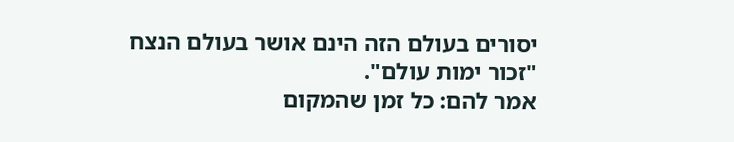יסורים בעולם הזה הינם אושר בעולם הנצח
"זכור ימות עולם".
אמר להם: כל זמן שהמקום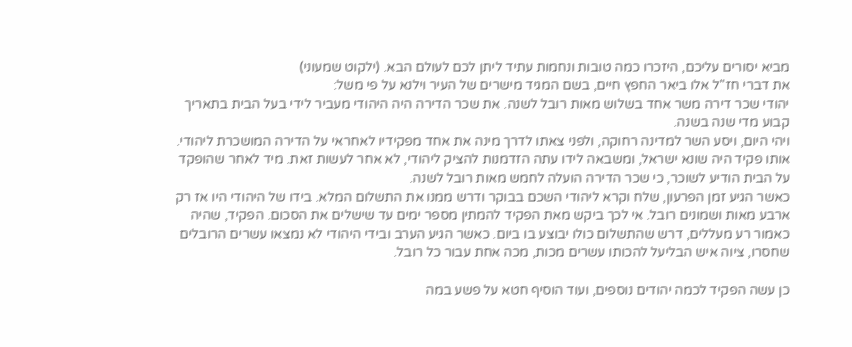מביא יסורים עליכם, היזכרו כמה טובות ונחמות עתיד ליתן לכם לעולם הבא. (ילקוט שמעוני)
את דברי חז"ל אלו ביאר החפץ חיים, בשם המגיד מישרים של העיר וילנא על פי משל:
יהודי שכר דירה משר אחד בשלוש מאות רובל לשנה. את שכר הדירה היה היהודי מעביר לידי בעל הבית בתאריך קבוע מדי שנה בשנה.
ויהי היום, ויסע השר למדינה רחוקה, ולפני צאתו לדרך מינה את אחד מפקידיו לאחראי על הדירה המושכרת ליהודי. אותו פקיד היה שונא ישראל, ומשבאה לידו עתה הזדמנות להציק ליהודי, לא אחר לעשות זאת. מיד לאחר שהופקד על הבית הודיע לשוכר, כי שכר הדירה הועלה לחמש מאות רובל לשנה.
כאשר הגיע זמן הפרעון, שלח וקרא ליהודי השכם בבוקר ודרש ממנו את התשלום המלא. בידו של היהודי היו אז רק ארבע מאות ושמונים רובל. אי לכך ביקש מאת הפקיד להמתין מספר ימים עד שישלים את הסכום. הפקיד, שהיה כאמור רע מעללים, דרש שהתשלום כולו יבוצע בו ביום. כאשר הגיע הערב ובידי היהודי לא נמצאו עשרים הרובלים שחסרו, ציוה איש הבליעל להכותו עשרים מכות, מכה אחת עבור כל רובל.

כן עשה הפקיד לכמה יהודים נוספים, ועוד הוסיף חטא על פשע במה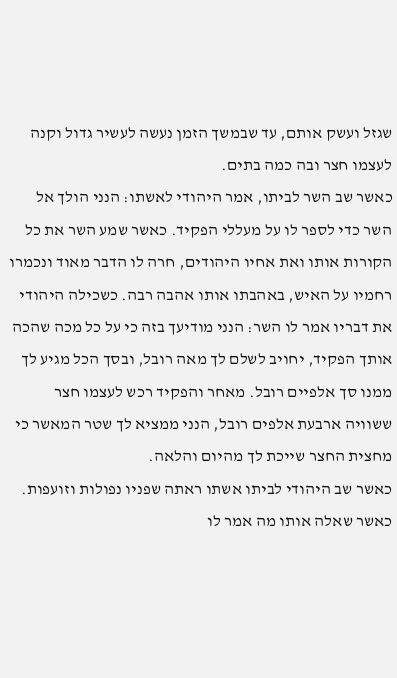שגזל ועשק אותם, עד שבמשך הזמן נעשה לעשיר גדול וקנה לעצמו חצר ובה כמה בתים.
כאשר שב השר לביתו, אמר היהודי לאשתו: הנני הולך אל השר כדי לספר לו על מעללי הפקיד. כאשר שמע השר את כל הקורות אותו ואת אחיו היהודים, חרה לו הדבר מאוד ונכמרו רחמיו על האיש, באהבתו אותו אהבה רבה. כשכילה היהודי את דבריו אמר לו השר: הנני מודיעך בזה כי על כל מכה שהכה אותך הפקיד, יחויב לשלם לך מאה רובל, ובסך הכל מגיע לך ממנו סך אלפיים רובל. מאחר והפקיד רכש לעצמו חצר ששוויה ארבעת אלפים רובל, הנני ממציא לך שטר המאשר כי מחצית החצר שייכת לך מהיום והלאה.
כאשר שב היהודי לביתו אשתו ראתה שפניו נפולות וזועפות. כאשר שאלה אותו מה אמר לו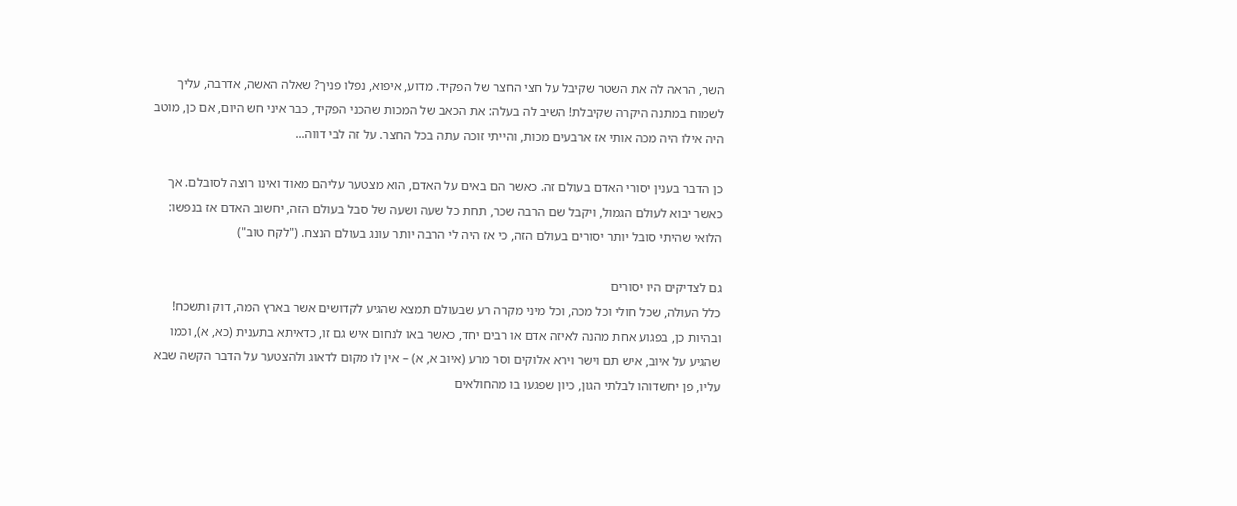השר, הראה לה את השטר שקיבל על חצי החצר של הפקיד. מדוע, איפוא, נפלו פניך? שאלה האשה, אדרבה, עליך לשמוח במתנה היקרה שקיבלת! השיב לה בעלה: את הכאב של המכות שהכני הפקיד, כבר איני חש היום, אם כן, מוטב היה אילו היה מכה אותי אז ארבעים מכות, והייתי זוכה עתה בכל החצר. על זה לבי דווה...

כן הדבר בענין יסורי האדם בעולם זה. כאשר הם באים על האדם, הוא מצטער עליהם מאוד ואינו רוצה לסובלם. אך כאשר יבוא לעולם הגמול, ויקבל שם הרבה שכר, תחת כל שעה ושעה של סבל בעולם הזה, יחשוב האדם אז בנפשו: הלואי שהיתי סובל יותר יסורים בעולם הזה, כי אז היה לי הרבה יותר עונג בעולם הנצח. ("לקח טוב")

גם לצדיקים היו יסורים
כלל העולה, שכל חולי וכל מכה, וכל מיני מקרה רע שבעולם תמצא שהגיע לקדושים אשר בארץ המה, דוק ותשכח! ובהיות כן, בפגוע אחת מהנה לאיזה אדם או רבים יחד, כאשר באו לנחום איש גם זו, כדאיתא בתענית (כא, א), וכמו שהגיע על איוב, איש תם וישר וירא אלוקים וסר מרע (איוב א, א) – אין לו מקום לדאוג ולהצטער על הדבר הקשה שבא עליו, פן יחשדוהו לבלתי הגון, כיון שפגעו בו מהחולאים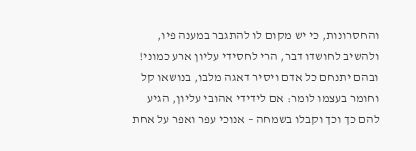והחסרונות, כי יש מקום לו להתגבר במענה פיו, ולהשיב לחושדו דבר, הרי לחסידי עליון ארע כמוני! ובהם יתנחם כל אדם ויסיר דאגה מלבו, בנושאו קל וחומר בעצמו לומר: אם לידידי אהובי עליון, הגיע להם כך וכך וקבלו בשמחה – אנוכי עפר ואפר על אחת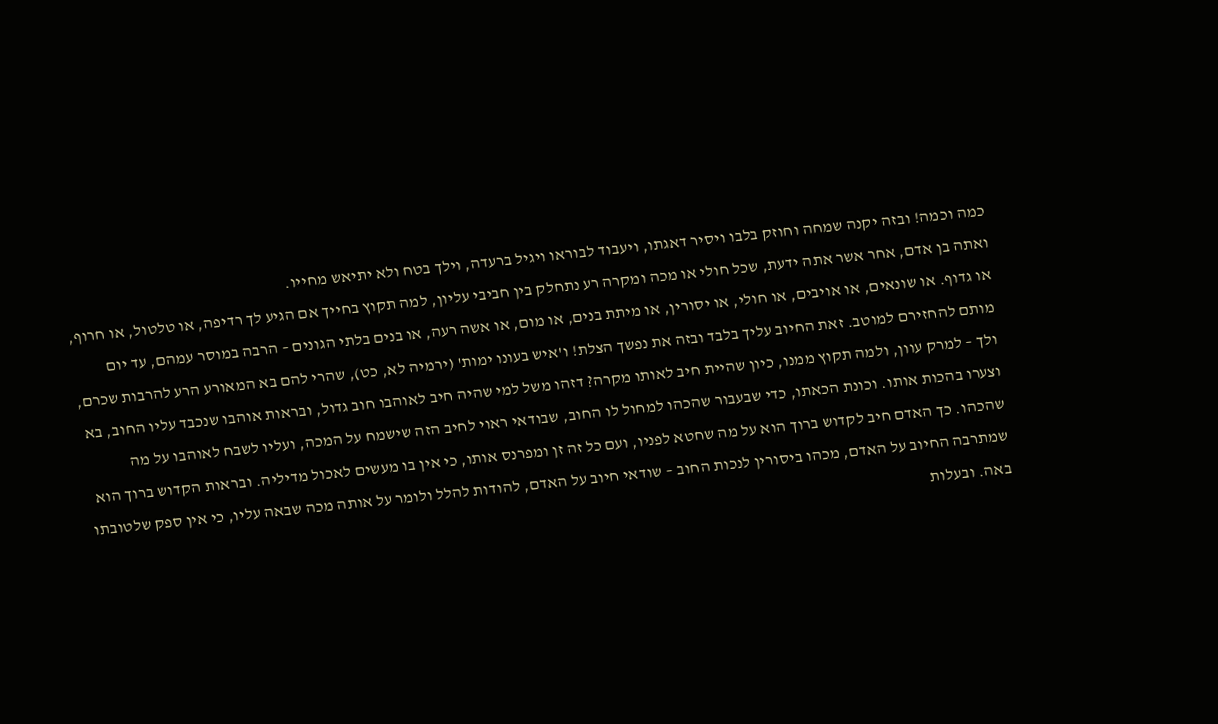כמה וכמה! ובזה יקנה שמחה וחוזק בלבו ויסיר דאגתו, ויעבוד לבוראו ויגיל ברעדה, וילך בטח ולא יתיאש מחייו.
ואתה בן אדם, אחר אשר אתה ידעת, שכל חולי או מכה ומקרה רע נתחלק בין חביבי עליון, למה תקוץ בחייך אם הגיע לך רדיפה, או טלטול, או חרוף, או גדוף. או שונאים, או אויבים, או חולי, או יסורין, או מיתת בנים, או מום, או אשה רעה, או בנים בלתי הגונים – הרבה במוסר עמהם, עד יום מותם להחזירם למוטב. זאת החיוב עליך בלבד ובזה את נפשך הצלת! ו'איש בעונו ימות' (ירמיה לא, כט), שהרי להם בא המאורע הרע להרבות שכרם, ולך – למרק עוון, ולמה תקוץ ממנו, כיון שהיית חיב לאותו מקרה? דזהו משל למי שהיה חיב לאוהבו חוב גדול, ובראות אוהבו שנכבד עליו החוב, בא וצערו בהכות אותו. וכונת הכאתו, כדי שבעבור שהכהו למחול לו החוב, שבודאי ראוי לחיב הזה שישמח על המכה, ועליו לשבח לאוהבו על מה שהכהו. כך האדם חיב לקדוש ברוך הוא על מה שחטא לפניו, ועם כל זה זן ומפרנס אותו, כי אין בו מעשים לאכול מדיליה. ובראות הקדוש ברוך הוא שמתרבה החיוב על האדם, מכהו ביסורין לנכות החוב – שודאי חיוב על האדם, להודות להלל ולומר על אותה מכה שבאה עליו, כי אין ספק שלטובתו באה. ובעלות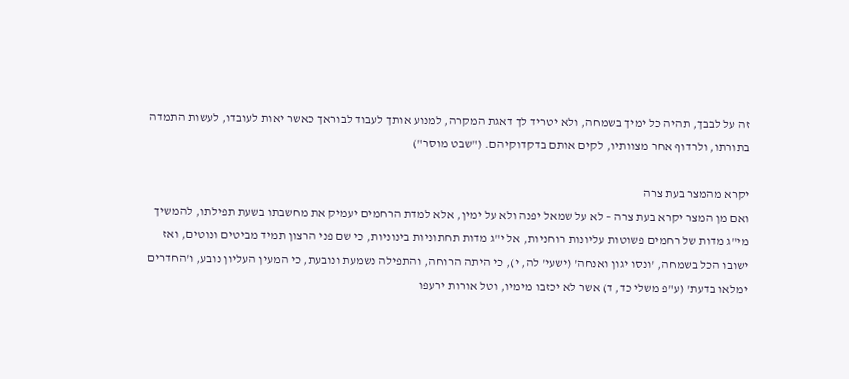זה על לבבך, תהיה כל ימיך בשמחה, ולא יטריד לך דאגת המקרה, למנוע אותך לעבוד לבוראך כאשר יאות לעובדו, לעשות התמדה בתורתו, ולרדוף אחר מצוותיו, לקים אותם בדקדוקיהם. ("שבט מוסר")

יקרא מהמצר בעת צרה
ואם מן המצר יקרא בעת צרה – לא על שמאל יפנה ולא על ימין, אלא למדת הרחמים יעמיק את מחשבתו בשעת תפילתו, להמשיך מי"ג מדות של רחמים פשוטות עליונות רוחניות, אל י"ג מדות תחתוניות בינוניות, כי שם פני הרצון תמיד מביטים ונוטים, ואז ישובו הכל בשמחה, 'ונסו יגון ואנחה' (ישעי' לה, י), כי היתה הרוחה, והתפילה נשמעת ונובעת, כי המעין העליון נובע, ו'החדרים ימלאו בדעת' (ע"פ משלי כד, ד) אשר לא יכזבו מימיו, וטל אורות ירעפו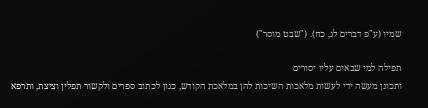שמיו (ע"פ דברים לג, כח). ("שבט מוסר")

תפילה למי שבאים עליו יסורים
ותכונן מעשה ידי לעשות מלאכות השיכות להן במלאכת הקודש, כגון לכתוב ספרים ולקשור תפלין וציצת, ותרפא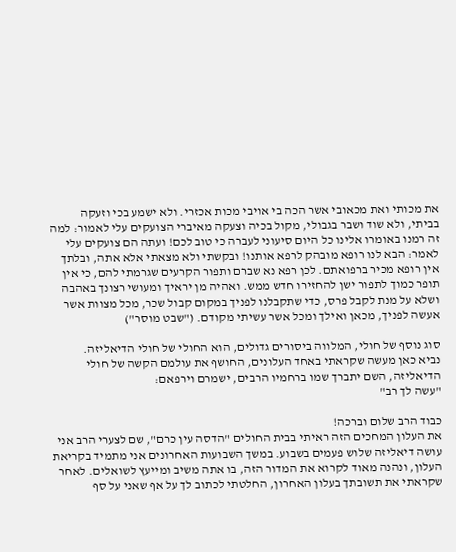את מכותי ואת מכאובי אשר הכה בי אויבי מכות אכזרי. ולא ישמע בכי וזעקה בביתי, ולא שוד ושבר בגבולי, מקול בכיה וצעקה מאיברי הצועקים עלי לאמור: למה זה רמנו באומרו אלינו כל היום סיעוני לעברה כי טוב לכם! ועתה הם צועקים עלי לאמר: הבא לנו רופא מובהק לרפא אותנו! ובקשתי ולא מצאתי אלא אתה, ובלתך אין רופא מכיר ברפואתם. לכן רפא נא שברם ותפור הקרעים שגרמתי להם, כי אין תופר כמוך לתפור ישן להחזירו חדש ממש. ואהיה מן יראיך ומעושי רצונך באהבה ושלא על מנת לקבל פרס, כדי שתקבלנו לפניך במקום קבול שכר, מכל מצוות אשר אעשה לפניך, מכאן ואילך ומכל אשר עשיתי מקודם. ("שבט מוסר")

סוג נוסף של חולי, המלווה ביסורים גדולים, הוא החולי של חולי הדיאליזה.
נביא כאן מעשה שקראתי באחד העלונים, החושף את עולמם הקשה של חולי הדיאליזה, השם יתברך שמו ברחמיו הרבים, ישמרם וירפאם:
"עשה לך רב"

כבוד הרב שלום וברכה!
את העלון המחכים הזה ראיתי בבית החולים "הדסה עין כרם", שם לצערי הרב אני עושה דיאליזה שלוש פעמים בשבוע. במשך השבועות האחרונים אני מתמיד בקריאת העלון, ונהנה מאוד לקרוא את המדור הזה, בו אתה משיב ומייעץ לשואלים. לאחר שקראתי את תשובתך בעלון האחרון, החלטתי לכתוב לך על אף שאני על סף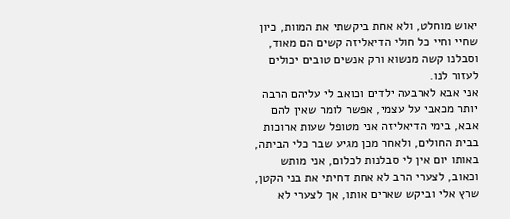יאוש מוחלט, ולא אחת ביקשתי את המוות, כיון שחיי וחיי כל חולי הדיאליזה קשים הם מאוד, וסבלנו קשה מנשוא ורק אנשים טובים יכולים לעזור לנו.
אני אבא לארבעה ילדים וכואב לי עליהם הרבה יותר מכאבי על עצמי, אפשר לומר שאין להם אבא, בימי הדיאליזה אני מטופל שעות ארוכות בבית החולים, ולאחר מכן מגיע שבר כלי הביתה, באותו יום אין לי סבלנות לכלום, אני מותש וכאוב, לצערי הרב לא אחת דחיתי את בני הקטן, שרץ אלי וביקש שארים אותו, אך לצערי לא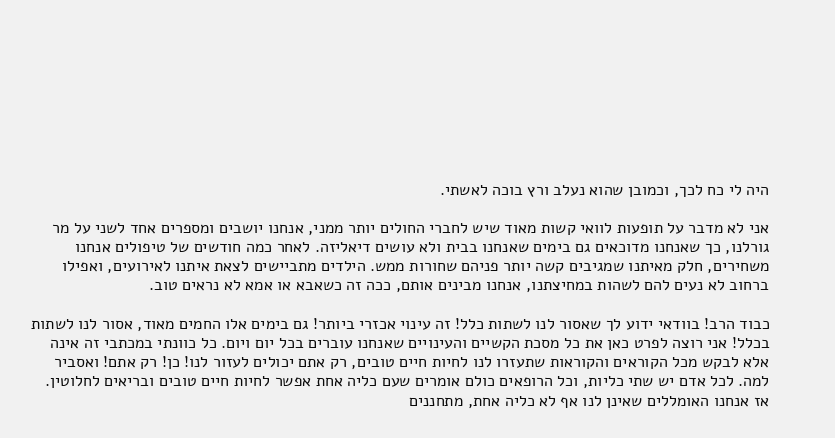היה לי כח לכך, וכמובן שהוא נעלב ורץ בוכה לאשתי.

אני לא מדבר על תופעות לוואי קשות מאוד שיש לחברי החולים יותר ממני, אנחנו יושבים ומספרים אחד לשני על מר גורלנו, כך שאנחנו מדוכאים גם בימים שאנחנו בבית ולא עושים דיאליזה. לאחר כמה חודשים של טיפולים אנחנו משחירים, חלק מאיתנו שמגיבים קשה יותר פניהם שחורות ממש. הילדים מתביישים לצאת איתנו לאירועים, ואפילו ברחוב לא נעים להם לשהות במחיצתנו, אנחנו מבינים אותם, ככה זה כשאבא או אמא לא נראים טוב.

כבוד הרב! בוודאי ידוע לך שאסור לנו לשתות כלל! זה עינוי אכזרי ביותר! גם בימים אלו החמים מאוד, אסור לנו לשתות בכלל! אני רוצה לפרט כאן את כל מסכת הקשיים והעינויים שאנחנו עוברים בכל יום ויום. כל כוונתי במכתבי זה אינה אלא לבקש מכל הקוראים והקוראות שתעזרו לנו לחיות חיים טובים, רק אתם יכולים לעזור לנו! כן! רק אתם! ואסביר למה. לכל אדם יש שתי כליות, וכל הרופאים כולם אומרים שעם כליה אחת אפשר לחיות חיים טובים ובריאים לחלוטין. אז אנחנו האומללים שאינן לנו אף לא כליה אחת, מתחננים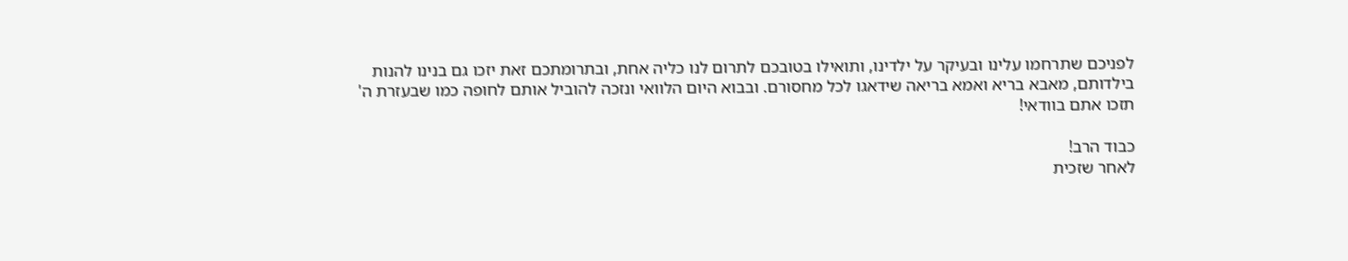לפניכם שתרחמו עלינו ובעיקר על ילדינו, ותואילו בטובכם לתרום לנו כליה אחת, ובתרומתכם זאת יזכו גם בנינו להנות בילדותם, מאבא בריא ואמא בריאה שידאגו לכל מחסורם. ובבוא היום הלוואי ונזכה להוביל אותם לחופה כמו שבעזרת ה' תזכו אתם בוודאי!

כבוד הרב!
לאחר שזכית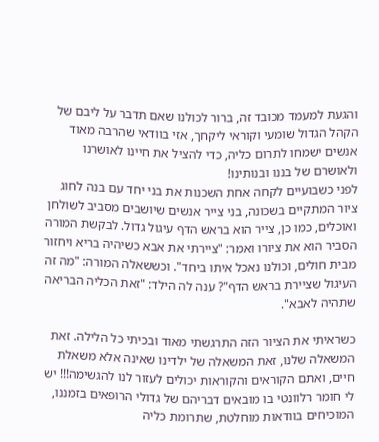והגעת למעמד מכובד זה, ברור לכולנו שאם תדבר על ליבם של הקהל הגדול שומעי וקוראי ליקחך, אזי בוודאי שהרבה מאוד אנשים ישמחו לתרום כליה, כדי להציל את חיינו לאושרנו ולאושרם של בננו ובנותינו!
לפני כשבועיים לקחה אחת השכנות את בני יחד עם בנה לחוג ציור המתקיים בשכונה, בני צייר אנשים שיושבים מסביב לשולחן ואוכלים, כמו כן, צייר הוא בראש הדף עיגול גדול. לבקשת המורה הסביר הוא את ציורו ואמר: "ציירתי את אבא כשיהיה בריא ויחזור מבית חולים, וכולנו נאכל איתו ביחד". וכששאלה המורה: "מה זה העיגול שציירת בראש הדף"? ענה לה הילד: "זאת הכליה הבריאה שתהיה לאבא".

כשראיתי את הציור הזה התרגשתי מאוד ובכיתי כל הלילה. זאת המשאלה שלנו, זאת המשאלה של ילדינו שאינה אלא משאלת חיים, ואתם הקוראים והקוראות יכולים לעזור לנו להגשימה!!! יש לי חומר רלוונטי בו מובאים דבריהם של גדולי הרופאים בזמננו, המוכיחים בוודאות מוחלטת, שתרומת כליה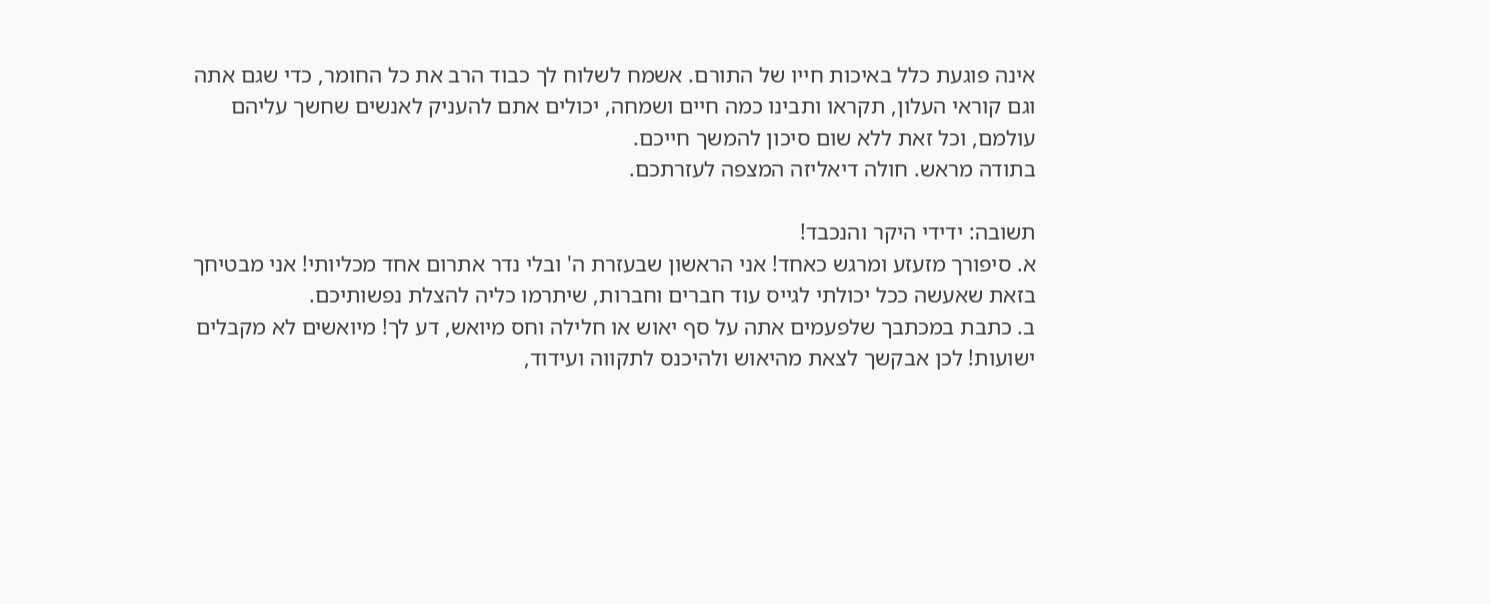אינה פוגעת כלל באיכות חייו של התורם. אשמח לשלוח לך כבוד הרב את כל החומר, כדי שגם אתה וגם קוראי העלון, תקראו ותבינו כמה חיים ושמחה, יכולים אתם להעניק לאנשים שחשך עליהם עולמם, וכל זאת ללא שום סיכון להמשך חייכם.
בתודה מראש. חולה דיאליזה המצפה לעזרתכם.

תשובה: ידידי היקר והנכבד!
א. סיפורך מזעזע ומרגש כאחד! אני הראשון שבעזרת ה' ובלי נדר אתרום אחד מכליותי! אני מבטיחך בזאת שאעשה ככל יכולתי לגייס עוד חברים וחברות, שיתרמו כליה להצלת נפשותיכם.
ב. כתבת במכתבך שלפעמים אתה על סף יאוש או חלילה וחס מיואש, דע לך! מיואשים לא מקבלים ישועות! לכן אבקשך לצאת מהיאוש ולהיכנס לתקווה ועידוד,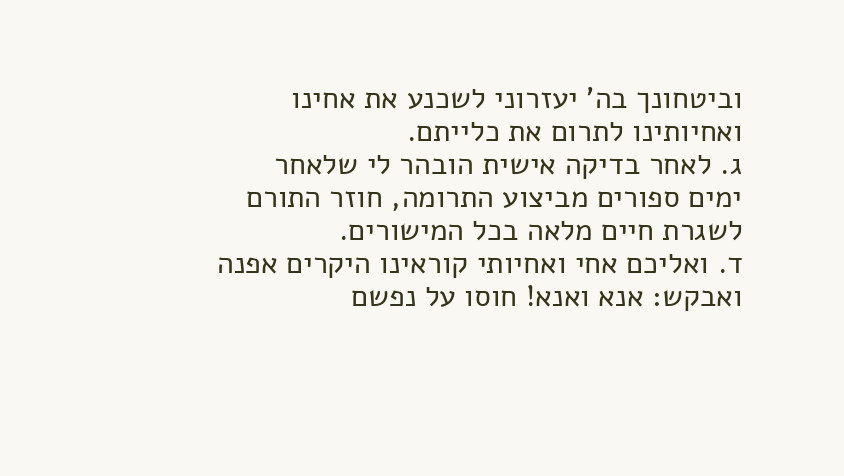וביטחונך בה' יעזרוני לשכנע את אחינו ואחיותינו לתרום את כלייתם.
ג. לאחר בדיקה אישית הובהר לי שלאחר ימים ספורים מביצוע התרומה, חוזר התורם לשגרת חיים מלאה בכל המישורים.
ד. ואליכם אחי ואחיותי קוראינו היקרים אפנה ואבקש: אנא ואנא! חוסו על נפשם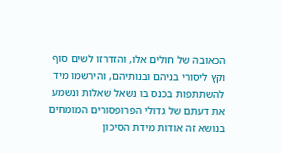הכאובה של חולים אלו, והזדרזו לשים סוף וקץ ליסורי בניהם ובנותיהם, והירשמו מיד להשתתפות בכנס בו נשאל שאלות ונשמע את דעתם של גדולי הפרופסורים המומחים בנושא זה אודות מידת הסיכון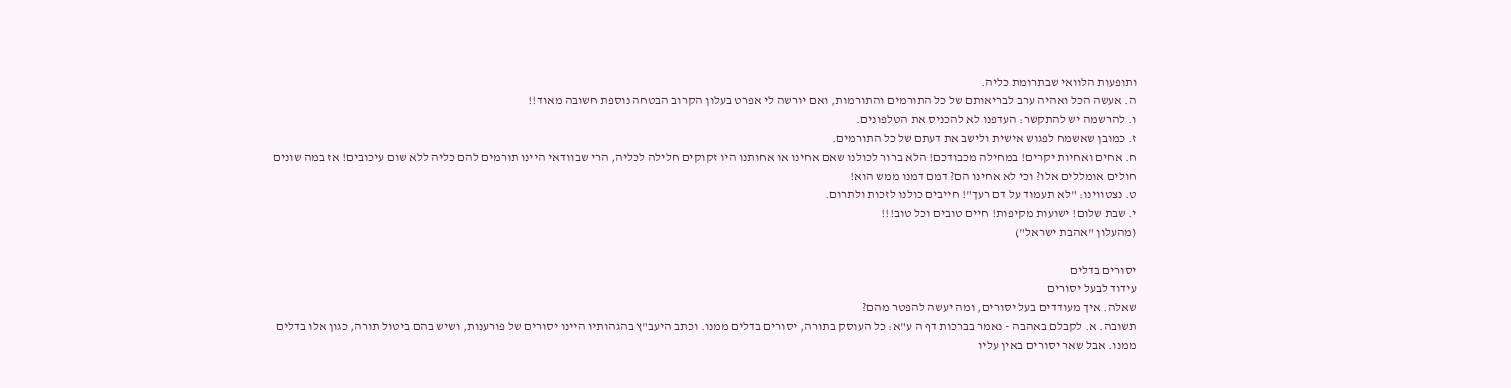ותופעות הלוואי שבתרומת כליה.
ה. אעשה הכל ואהיה ערב לבריאותם של כל התורמים והתורמות, ואם יורשה לי אפרט בעלון הקרוב הבטחה נוספת חשובה מאוד!!
ו. להרשמה יש להתקשר: העדפנו לא להכניס את הטלפונים.
ז. כמובן שאשמח לפגוש אישית ולישב את דעתם של כל התורמים.
ח. אחים ואחיות יקרים! במחילה מכבודכם! הלא ברור לכולנו שאם אחינו או אחותנו היו זקוקים חלילה לכליה, הרי שבוודאי היינו תורמים להם כליה ללא שום עיכובים! אז במה שונים חולים אומללים אלו? וכי לא אחינו הם? דמם דמנו ממש הוא!
ט. נצטווינו: "לא תעמוד על דם רעך"! חייבים כולנו לזכות ולתרום.
י. שבת שלום! ישועות מקיפות! חיים טובים וכל טוב!!!
(מהעלון "אהבת ישראל")

יסורים בדלים
עידוד לבעל יסורים
שאלה. איך מעודדים בעל יסורים, ומה יעשה להפטר מהם?
תשובה. א. לקבלם באהבה - נאמר בברכות דף ה ע"א: כל העוסק בתורה, יסורים בדלים ממנו. וכתב היעב"ץ בהגהותיו היינו יסורים של פורענות, ושיש בהם ביטול תורה, כגון אלו בדלים ממנו. אבל שאר יסורים באין עליו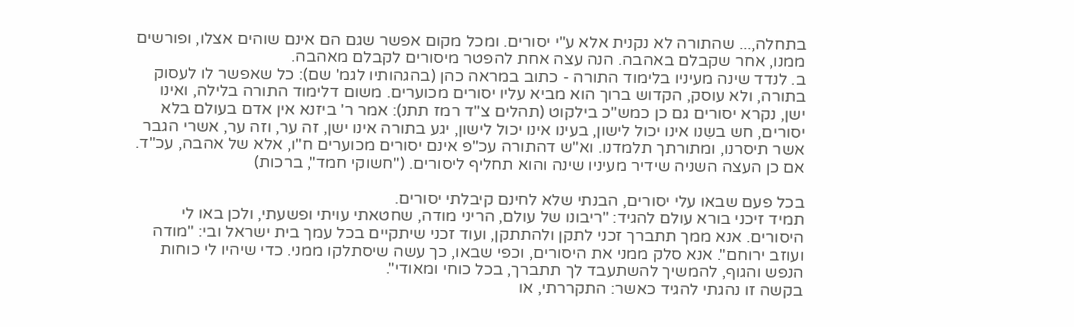בתחלה,... שהתורה לא נקנית אלא ע"י יסורים. ומכל מקום אפשר שגם הם אינם שוהים אצלו, ופורשים ממנו, אחר שקבלם באהבה. הנה עצה אחת להפטר מיסורים לקבלם מאהבה.
ב. לנדד שינה מעיניו בלימוד התורה - כתוב במראה כהן (בהגהותיו לגמ' שם): כל שאפשר לו לעסוק בתורה, ולא עוסק, הקדוש ברוך הוא מביא עליו יסורים מכוערים. משום דלימוד התורה בלילה, ואינו ישן, נקרא יסורים גם כן כמש"כ בילקוט (תהלים צ"ד רמז תתנ): אמר ר' ביזנא אין אדם בעולם בלא יסורים, חש בשִנו אינו יכול לישון, בעינו אינו יכול לישון, יגע בתורה אינו ישן, זה ער, וזה ער, אשרי הגבר אשר תיסרנו, ומתורתך תלמדנו. וא"ש דהתורה עכ"פ אינם יסורים מכוערים ח"ו, אלא של אהבה, עכ"ד. אם כן העצה השניה שידיר מעיניו שינה והוא תחליף ליסורים. ("חשוקי חמד", ברכות)

בכל פעם שבאו עלי יסורים, הבנתי שלא לחינם קיבלתי יסורים.
תמיד זיכני בורא עולם להגיד: "ריבונו של עולם, הריני מודה, שחטאתי עויתי ופשעתי, ולכן באו לי היסורים. אנא ממך תתברך זכני לתקן ולהתתקן, ועוד זכני שיתקיים בכל עמך בית ישראל ובי: "מודה ועוזב ירוחם". אנא סלק ממני את היסורים, וכפי שבאו, כך עשה שיסתלקו ממני. כדי שיהיו לי כוחות הנפש והגוף, להמשיך להשתעבד לך תתברך, בכל כוחי ומאודי".
בקשה זו נהגתי להגיד כאשר: התקררתי, או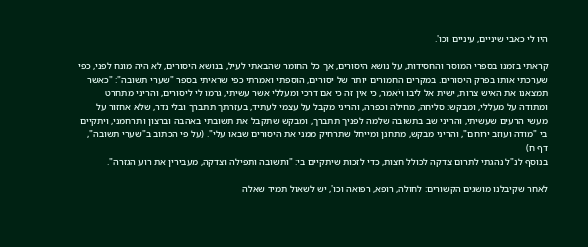היו לי כאבי שיניים, עיניים וכו'.

קראתי בזמנו בספרי המוסר והחסידות, על נושא היסורים, אך כל החומר שהבאתי לעיל, בנושא היסורים, לא היה מונח לפני, כפי שערכתי אותו בפרק היסורים. במקרים החמורים יותר של יסורים, הוספתי ואמרתי כפי שראיתי בספר "שערי תשובה": "כאשר תמצאנו את האיש צרות, ישית אל ליבו ויֹאמר, כי אין זה כי אם דרכי ומעללי אשר עשיתי, גרמו לי ליסורים, והריני מתחרט ומתודה על מעללי, ומבקש: סליחה, מחילה וכפרה, והריני מקבל על עצמי לעתיד, בעזרתך תתברך ובלי נדר, שלא אחזור על מעשי הרעים שעשיתי, והריני שב בתשובה שלמה לפניך תתברך, ומבקש שתקבל את תשובתי באהבה וברצון ותרחמני, ויתקיים בי "מודה ועוזב ירוחם", והריני מבקש, מתחנן ומייחל שתרחיק ממני את היסורים שבאו עלי". (על פי הכתוב ב"שערי תשובה", דף ח)
בנוסף לנ"ל נהגתי לתרום צדקה לכולל חצות, כדי לזכות שיתקיים בי: "ותשובה ותפילה וצדקה, מעבירין את רוע הגזרה".

לאחר שקיבלנו מושגים הקשורים: לחולה, רופא, רפואה וכו', יש לשאול תמיד שאלה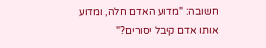חשובה: "מדוע האדם חלה, ומדוע אותו אדם קיבל יסורים?"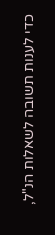כדי לענות תשובה לשאלות הנ"ל,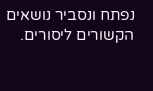נפתח ונסביר נושאים הקשורים ליסורים.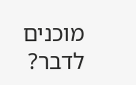מוכנים לדבר?